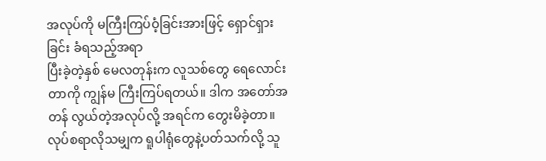အလုပ်ကို မကြီးကြပ်ဝံ့ခြင်းအားဖြင့် ရှောင်ရှားခြင်း ခံရသည့်အရာ
ပြီးခဲ့တဲ့နှစ် မေလတုန်းက လူသစ်တွေ ရေလောင်းတာကို ကျွန်မ ကြီးကြပ်ရတယ်။ ဒါက အတော်အတန် လွယ်တဲ့အလုပ်လို့ အရင်က တွေးမိခဲ့တာ။ လုပ်စရာလိုသမျှက ရူပါရုံတွေနဲ့ပတ်သက်လို့ သူ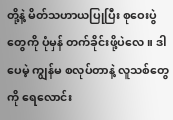တို့နဲ့ မိတ်သဟာယပြုပြီး စုဝေးပွဲတွေကို ပုံမှန် တက်ခိုင်းဖို့ပဲလေ။ ဒါပေမဲ့ ကျွန်မ စလုပ်တာနဲ့ လူသစ်တွေကို ရေလောင်း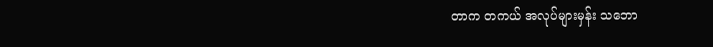တာက တကယ် အလုပ်များမှန်း သဘော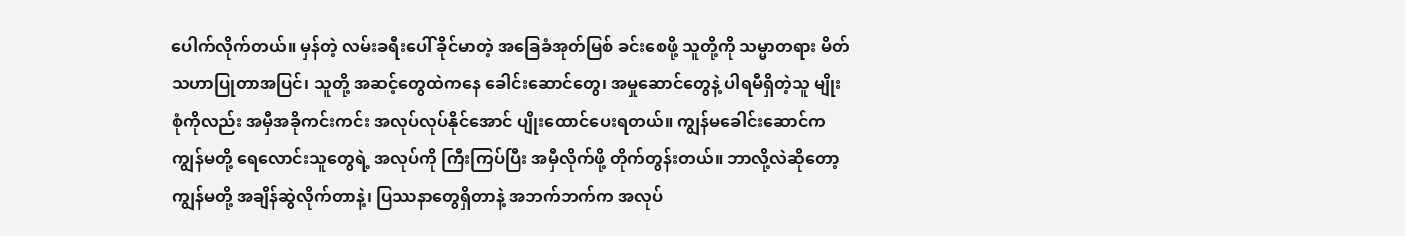ပေါက်လိုက်တယ်။ မှန်တဲ့ လမ်းခရီးပေါ် ခိုင်မာတဲ့ အခြေခံအုတ်မြစ် ခင်းစေဖို့ သူတို့ကို သမ္မာတရား မိတ်သဟာပြုတာအပြင်၊ သူတို့ အဆင့်တွေထဲကနေ ခေါင်းဆောင်တွေ၊ အမှုဆောင်တွေနဲ့ ပါရမီရှိတဲ့သူ မျိုးစုံကိုလည်း အမှီအခိုကင်းကင်း အလုပ်လုပ်နိုင်အောင် ပျိုးထောင်ပေးရတယ်။ ကျွန်မခေါင်းဆောင်က ကျွန်မတို့ ရေလောင်းသူတွေရဲ့ အလုပ်ကို ကြီးကြပ်ပြီး အမှီလိုက်ဖို့ တိုက်တွန်းတယ်။ ဘာလို့လဲဆိုတော့ ကျွန်မတို့ အချိန်ဆွဲလိုက်တာနဲ့၊ ပြဿနာတွေရှိတာနဲ့ အဘက်ဘက်က အလုပ်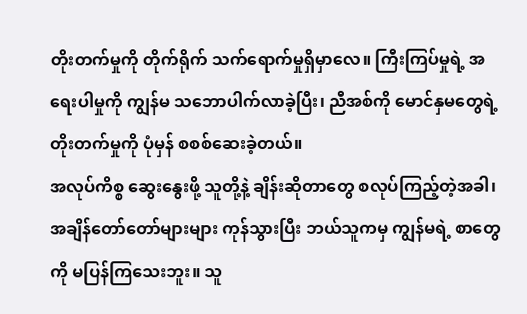တိုးတက်မှုကို တိုက်ရိုက် သက်ရောက်မှုရှိမှာလေ။ ကြီးကြပ်မှုရဲ့ အရေးပါမှုကို ကျွန်မ သဘောပါက်လာခဲ့ပြီး၊ ညီအစ်ကို မောင်နှမတွေရဲ့ တိုးတက်မှုကို ပုံမှန် စစစ်ဆေးခဲ့တယ်။
အလုပ်ကိစ္စ ဆွေးနွေးဖို့ သူတို့နဲ့ ချိန်းဆိုတာတွေ စလုပ်ကြည့်တဲ့အခါ၊ အချိန်တော်တော်များများ ကုန်သွားပြီး ဘယ်သူကမှ ကျွန်မရဲ့ စာတွေကို မပြန်ကြသေးဘူး။ သူ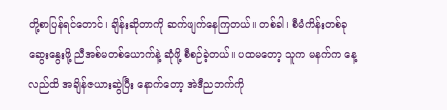တို့စာပြန်ရင်တောင်၊ ချိန်းဆိုတာကို ဆက်ဖျက်နေကြတယ်။ တစ်ခါ၊ စီမံကိန်းတစ်ခု ဆွေးနွေးဖို့ ညီအစ်မတစ်ယောက်နဲ့ ဆုံဖို့ စီစဉ်ခဲ့တယ်။ ပထမတော့ သူက မနက်က နေ့လည်ထိ အချိန်ဇယားဆွဲပြီး နောက်တော့ အဲဒီညဘက်ကို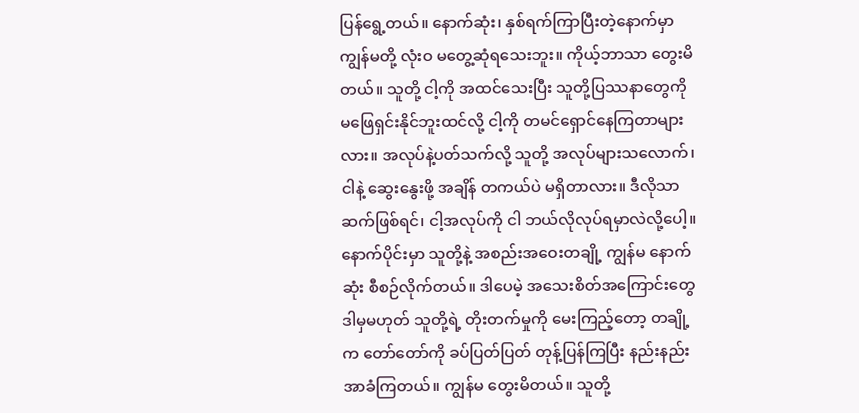ပြန်ရွေ့တယ်။ နောက်ဆုံး၊ နှစ်ရက်ကြာပြီးတဲ့နောက်မှာ ကျွန်မတို့ လုံးဝ မတွေ့ဆုံရသေးဘူး။ ကိုယ့်ဘာသာ တွေးမိတယ်။ သူတို့ ငါ့ကို အထင်သေးပြီး သူတို့ပြဿနာတွေကို မဖြေရှင်းနိုင်ဘူးထင်လို့ ငါ့ကို တမင်ရှောင်နေကြတာများလား။ အလုပ်နဲ့ပတ်သက်လို့ သူတို့ အလုပ်များသလောက်၊ ငါနဲ့ ဆွေးနွေးဖို့ အချိန် တကယ်ပဲ မရှိတာလား။ ဒီလိုသာဆက်ဖြစ်ရင်၊ ငါ့အလုပ်ကို ငါ ဘယ်လိုလုပ်ရမှာလဲလို့ပေါ့။ နောက်ပိုင်းမှာ သူတို့နဲ့ အစည်းအဝေးတချို့ ကျွန်မ နောက်ဆုံး စီစဉ်လိုက်တယ်။ ဒါပေမဲ့ အသေးစိတ်အကြောင်းတွေ ဒါမှမဟုတ် သူတို့ရဲ့ တိုးတက်မှုကို မေးကြည့်တော့ တချို့က တော်တော်ကို ခပ်ပြတ်ပြတ် တုန့်ပြန်ကြပြီး နည်းနည်း အာခံကြတယ်။ ကျွန်မ တွေးမိတယ်။ သူတို့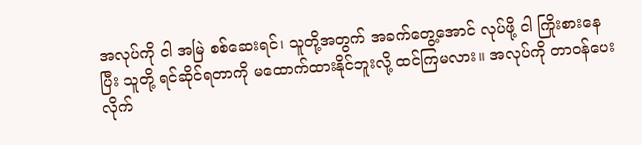အလုပ်ကို ငါ အမြဲ စစ်ဆေးရင်၊ သူတို့အတွက် အခက်တွေ့အောင် လုပ်ဖို့ ငါ ကြိုးစားနေပြီး သူတို့ ရင်ဆိုင်ရတာကို မထောက်ထားနိုင်ဘူးလို့ ထင်ကြမလား။ အလုပ်ကို တာဝန်ပေးလိုက်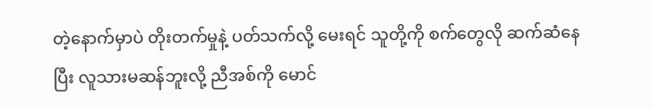တဲ့နောက်မှာပဲ တိုးတက်မှုနဲ့ ပတ်သက်လို့ မေးရင် သူတို့ကို စက်တွေလို ဆက်ဆံနေပြီး လူသားမဆန်ဘူးလို့ ညီအစ်ကို မောင်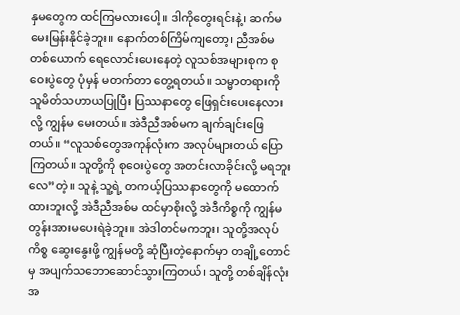နှမတွေက ထင်ကြမလားပေါ့။ ဒါကိုတွေးရင်းနဲ့၊ ဆက်မမေးမြန်းနိုင်ခဲ့ဘူး။ နောက်တစ်ကြိမ်ကျတော့၊ ညီအစ်မတစ်ယောက် ရေလောင်းပေးနေတဲ့ လူသစ်အများစုက စုဝေးပွဲတွေ ပုံမှန် မတက်တာ တွေ့ရတယ်။ သမ္မာတရားကို သူမိတ်သဟာယပြုပြီး ပြဿနာတွေ ဖြေရှင်းပေးနေလားလို့ ကျွန်မ မေးတယ်။ အဲဒီညီအစ်မက ချက်ချင်းဖြေတယ်။ “လူသစ်တွေအကုန်လုံးက အလုပ်များတယ် ပြောကြတယ်။ သူတို့ကို စုဝေးပွဲတွေ အတင်းလာခိုင်းလို့ မရဘူးလေ”တဲ့။ သူနဲ့ သူ့ရဲ့ တကယ့်ပြဿနာတွေကို မထောက်ထားဘူးလို့ အဲဒီညီအစ်မ ထင်မှာစိုးလို့ အဲဒီကိစ္စကို ကျွန်မ တွန်းအားမပေးရဲခဲ့ဘူး။ အဲဒါတင်မကဘူး၊ သူတို့အလုပ်ကိစ္စ ဆွေးနွေးဖို့ ကျွန်မတို့ ဆုံပြီးတဲ့နောက်မှာ တချို့တောင်မှ အပျက်သဘောဆောင်သွားကြတယ်၊ သူတို့ တစ်ချိန်လုံး အ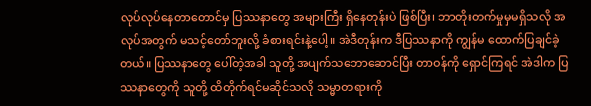လုပ်လုပ်နေတာတောင်မှ ပြဿနာတွေ အများကြီး ရှိနေတုန်းပဲ ဖြစ်ပြီး၊ ဘာတိုးတက်မှုမှမရှိသလို အလုပ်အတွက် မသင့်တော်ဘူးလို့ ခံစားရင်းနဲ့ပေါ့။ အဲဒီတုန်းက ဒီပြဿနာကို ကျွန်မ ထောက်ပြချင်ခဲ့တယ်။ ပြဿနာတွေ ပေါ်တဲ့အခါ သူတို့ အပျက်သဘောဆောင်ပြီး တာဝန်ကို ရှောင်ကြရင် အဲဒါက ပြဿနာတွေကို သူတို့ ထိတိုက်ရင်မဆိုင်သလို သမ္မာတရားကို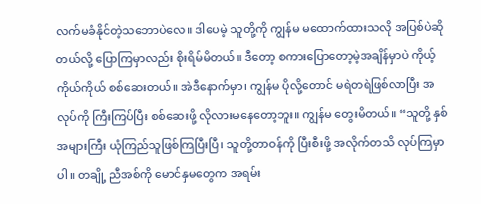လက်မခံနိုင်တဲ့သဘောပဲလေ။ ဒါပေမဲ့ သူတို့ကို ကျွန်မ မထောက်ထားသလို အပြစ်ပဲဆိုတယ်လို့ ပြောကြမှာလည်း စိုးရိမ်မိတယ်။ ဒီတော့ စကားပြောတော့မဲ့အချိန်မှာပဲ ကိုယ့်ကိုယ်ကိုယ် စစ်ဆေးတယ်။ အဲဒီနောက်မှာ၊ ကျွန်မ ပိုလို့တောင် မရဲတရဲဖြစ်လာပြီး အလုပ်ကို ကြီးကြပ်ပြီး စစ်ဆေးဖို့ လိုလားမနေတော့ဘူး။ ကျွန်မ တွေးမိတယ်။ “သူတို့ နှစ်အများကြီး ယုံကြည်သူဖြစ်ကြပြီးပြီ၊ သူတို့တာဝန်ကို ပြီးစီးဖို့ အလိုက်တသိ လုပ်ကြမှာပါ။ တချို့ ညီအစ်ကို မောင်နှမတွေက အရမ်း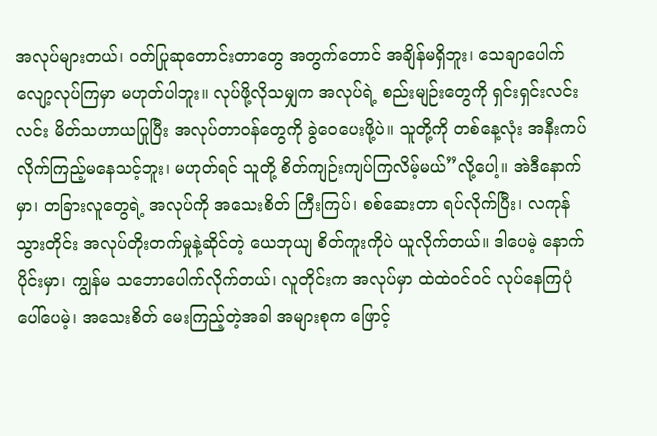အလုပ်များတယ်၊ ဝတ်ပြုဆုတောင်းတာတွေ အတွက်တောင် အချိန်မရှိဘူး၊ သေချာပေါက် လျော့လုပ်ကြမှာ မဟုတ်ပါဘူး။ လုပ်ဖို့လိုသမျှက အလုပ်ရဲ့ စည်းမျဉ်းတွေကို ရှင်းရှင်းလင်းလင်း မိတ်သဟာယပြုပြီး အလုပ်တာဝန်တွေကို ခွဲဝေပေးဖို့ပဲ။ သူတို့ကို တစ်နေ့လုံး အနီးကပ်လိုက်ကြည့်မနေသင့်ဘူး၊ မဟုတ်ရင် သူတို့ စိတ်ကျဉ်းကျပ်ကြလိမ့်မယ်”လို့ပေါ့။ အဲဒီနောက်မှာ၊ တခြားလူတွေရဲ့ အလုပ်ကို အသေးစိတ် ကြီးကြပ်၊ စစ်ဆေးတာ ရပ်လိုက်ပြီး၊ လကုန်သွားတိုင်း အလုပ်တိုးတက်မှုနဲ့ဆိုင်တဲ့ ယေဘုယျ စိတ်ကူးကိုပဲ ယူလိုက်တယ်။ ဒါပေမဲ့ နောက်ပိုင်းမှာ၊ ကျွန်မ သဘောပေါက်လိုက်တယ်၊ လူတိုင်းက အလုပ်မှာ ထဲထဲဝင်ဝင် လုပ်နေကြပုံပေါ်ပေမဲ့၊ အသေးစိတ် မေးကြည့်တဲ့အခါ အများစုက ဖြောင့်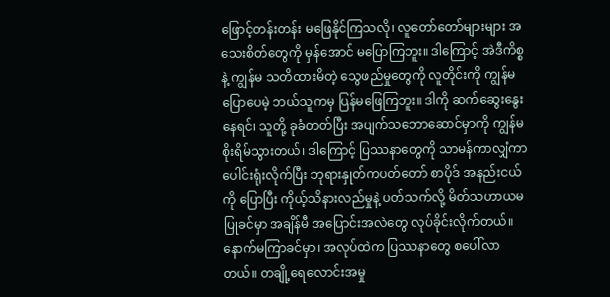ဖြောင့်တန်းတန်း မဖြေနိုင်ကြသလို၊ လူတော်တော်များများ အသေးစိတ်တွေကို မှန်အောင် မပြောကြဘူး။ ဒါကြောင့် အဲဒီကိစ္စနဲ့ ကျွန်မ သတိထားမိတဲ့ သွေဖည်မှုတွေကို လူတိုင်းကို ကျွန်မ ပြောပေမဲ့ ဘယ်သူကမှ ပြန်မဖြေကြဘူး။ ဒါကို ဆက်ဆွေးနွေးနေရင်၊ သူတို့ ခုခံတတ်ပြီး အပျက်သဘောဆောင်မှာကို ကျွန်မ စိုးရိမ်သွားတယ်၊ ဒါကြောင့် ပြဿနာတွေကို သာမန်ကာလျှံကာ ပေါင်းရုံးလိုက်ပြီး ဘုရားနှုတ်ကပတ်တော် စာပိုဒ် အနည်းငယ်ကို ပြောပြီး ကိုယ့်သိနားလည်မှုနဲ့ ပတ်သက်လို့ မိတ်သဟာယမပြုခင်မှာ အချိန်မီ အပြောင်းအလဲတွေ လုပ်ခိုင်းလိုက်တယ်။
နောက်မကြာခင်မှာ၊ အလုပ်ထဲက ပြဿနာတွေ စပေါ်လာတယ်။ တချို့ရေလောင်းအမှု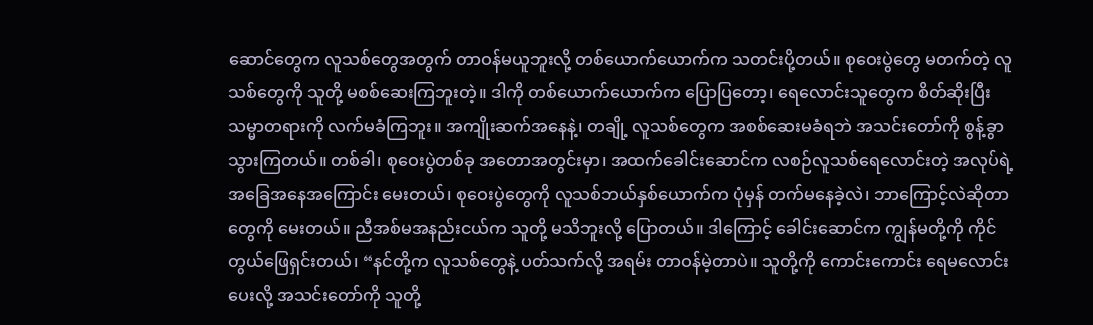ဆောင်တွေက လူသစ်တွေအတွက် တာဝန်မယူဘူးလို့ တစ်ယောက်ယောက်က သတင်းပို့တယ်။ စုဝေးပွဲတွေ မတက်တဲ့ လူသစ်တွေကို သူတို့ မစစ်ဆေးကြဘူးတဲ့။ ဒါကို တစ်ယောက်ယောက်က ပြောပြတော့၊ ရေလောင်းသူတွေက စိတ်ဆိုးပြီး သမ္မာတရားကို လက်မခံကြဘူး။ အကျိုးဆက်အနေနဲ့၊ တချို့ လူသစ်တွေက အစစ်ဆေးမခံရဘဲ အသင်းတော်ကို စွန့်ခွာသွားကြတယ်။ တစ်ခါ၊ စုဝေးပွဲတစ်ခု အတောအတွင်းမှာ၊ အထက်ခေါင်းဆောင်က လစဉ်လူသစ်ရေလောင်းတဲ့ အလုပ်ရဲ့ အခြေအနေအကြောင်း မေးတယ်၊ စုဝေးပွဲတွေကို လူသစ်ဘယ်နှစ်ယောက်က ပုံမှန် တက်မနေခဲ့လဲ၊ ဘာကြောင့်လဲဆိုတာတွေကို မေးတယ်။ ညီအစ်မအနည်းငယ်က သူတို့ မသိဘူးလို့ ပြောတယ်။ ဒါကြောင့် ခေါင်းဆောင်က ကျွန်မတို့ကို ကိုင်တွယ်ဖြေရှင်းတယ်၊ “နင်တို့က လူသစ်တွေနဲ့ ပတ်သက်လို့ အရမ်း တာဝန်မဲ့တာပဲ။ သူတို့ကို ကောင်းကောင်း ရေမလောင်းပေးလို့ အသင်းတော်ကို သူတို့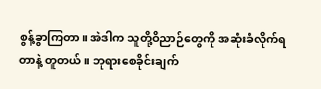စွန့်ခွာကြတာ။ အဲဒါက သူတို့ဝိညာဉ်တွေကို အဆုံးခံလိုက်ရတာနဲ့ တူတယ်။ ဘုရားစေခိုင်းချက်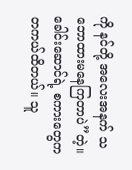ကို နင်တို့ အလေးအနက် သဘောထားမနေကြတာပဲ”တဲ့။ ခေါင်းဆောင်ရဲ့ စကားတွေက တကယ်ထိတယ်။ သူ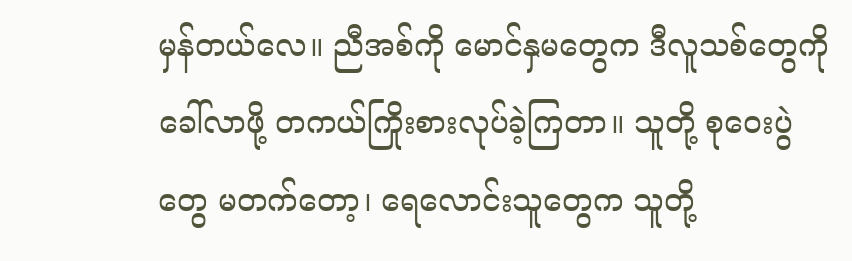မှန်တယ်လေ။ ညီအစ်ကို မောင်နှမတွေက ဒီလူသစ်တွေကို ခေါ်လာဖို့ တကယ်ကြိုးစားလုပ်ခဲ့ကြတာ။ သူတို့ စုဝေးပွဲတွေ မတက်တော့၊ ရေလောင်းသူတွေက သူတို့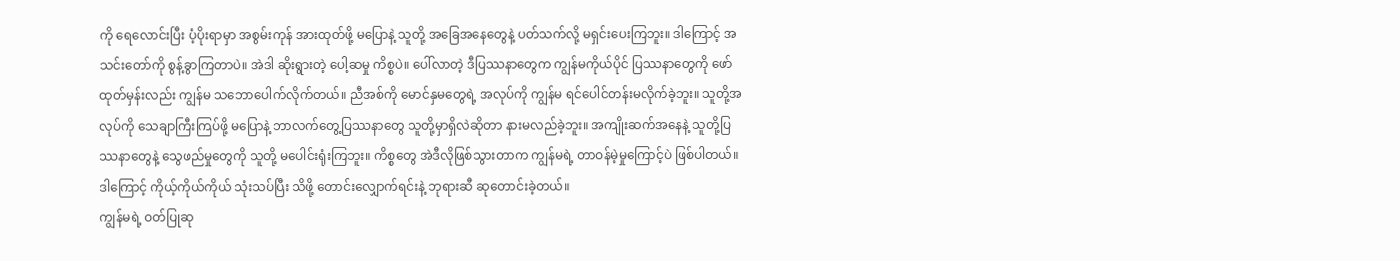ကို ရေလောင်းပြီး ပံ့ပိုးရာမှာ အစွမ်းကုန် အားထုတ်ဖို့ မပြောနဲ့ သူတို့ အခြေအနေတွေနဲ့ ပတ်သက်လို့ မရှင်းပေးကြဘူး။ ဒါကြောင့် အသင်းတော်ကို စွန့်ခွာကြတာပဲ။ အဲဒါ ဆိုးရွားတဲ့ ပေါ့ဆမှု ကိစ္စပဲ။ ပေါ်လာတဲ့ ဒီပြဿနာတွေက ကျွန်မကိုယ်ပိုင် ပြဿနာတွေကို ဖော်ထုတ်မှန်းလည်း ကျွန်မ သဘောပေါက်လိုက်တယ်။ ညီအစ်ကို မောင်နှမတွေရဲ့ အလုပ်ကို ကျွန်မ ရင်ပေါင်တန်းမလိုက်ခဲ့ဘူး။ သူတို့အလုပ်ကို သေချာကြီးကြပ်ဖို့ မပြောနဲ့ ဘာလက်တွေ့ပြဿနာတွေ သူတို့မှာရှိလဲဆိုတာ နားမလည်ခဲ့ဘူး။ အကျိုးဆက်အနေနဲ့ သူတို့ပြဿနာတွေနဲ့ သွေဖည်မှုတွေကို သူတို့ မပေါင်းရုံးကြဘူး။ ကိစ္စတွေ အဲဒီလိုဖြစ်သွားတာက ကျွန်မရဲ့ တာဝန်မဲ့မှုကြောင့်ပဲ ဖြစ်ပါတယ်။ ဒါကြောင့် ကိုယ့်ကိုယ်ကိုယ် သုံးသပ်ပြီး သိဖို့ တောင်းလျှောက်ရင်းနဲ့ ဘုရားဆီ ဆုတောင်းခဲ့တယ်။
ကျွန်မရဲ့ ဝတ်ပြုဆု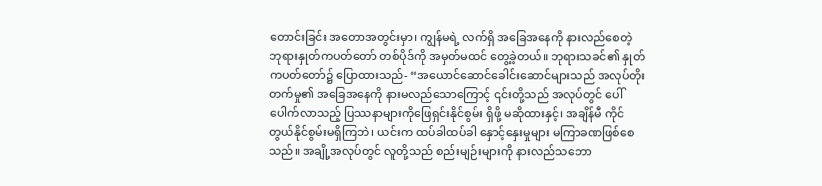တောင်းခြင်း အတောအတွင်းမှာ၊ ကျွန်မရဲ့ လက်ရှိ အခြေအနေကို နားလည်စေတဲ့ ဘုရားနှုတ်ကပတ်တော် တစ်ပိုဒ်ကို အမှတ်မထင် တွေ့ခဲ့တယ်။ ဘုရားသခင်၏ နှုတ်ကပတ်တော်၌ ပြောထားသည်- “အယောင်ဆောင်ခေါင်းဆောင်များသည် အလုပ်တိုးတက်မှု၏ အခြေအနေကို နားမလည်သောကြောင့် ၎င်းတို့သည် အလုပ်တွင် ပေါ်ပေါက်လာသည့် ပြဿနာများကိုဖြေရှင်းနိုင်စွမ်း ရှိဖို့ မဆိုထားနှင့်၊ အချိန်မီ ကိုင်တွယ်နိုင်စွမ်းမရှိကြဘဲ၊ ယင်းက ထပ်ခါထပ်ခါ နှောင့်နှေးမှုများ မကြာခဏဖြစ်စေသည်။ အချို့အလုပ်တွင် လူတို့သည် စည်းမျဉ်းများကို နားလည်သဘော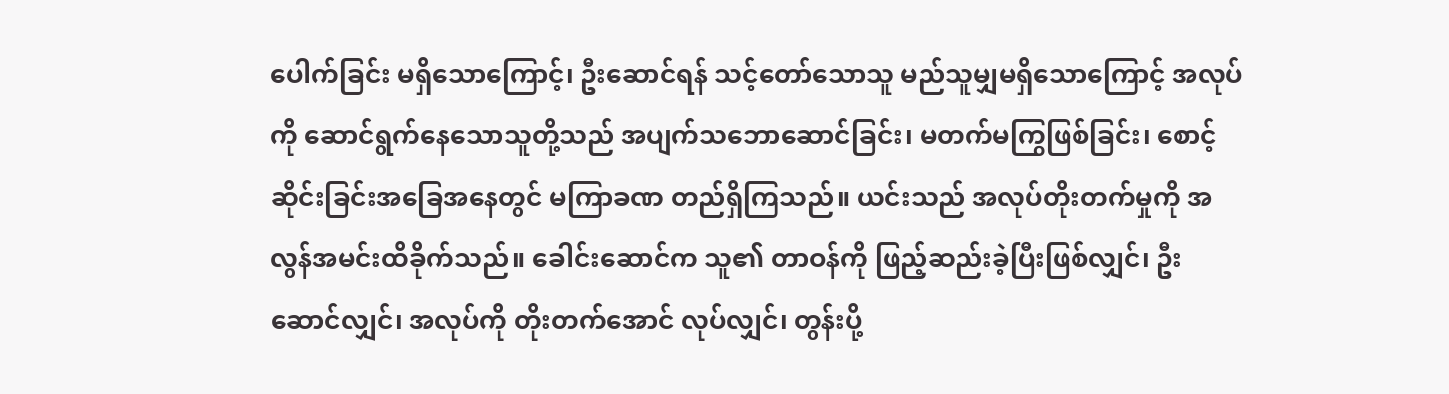ပေါက်ခြင်း မရှိသောကြောင့်၊ ဦးဆောင်ရန် သင့်တော်သောသူ မည်သူမျှမရှိသောကြောင့် အလုပ်ကို ဆောင်ရွက်နေသောသူတို့သည် အပျက်သဘောဆောင်ခြင်း၊ မတက်မကြွဖြစ်ခြင်း၊ စောင့်ဆိုင်းခြင်းအခြေအနေတွင် မကြာခဏ တည်ရှိကြသည်။ ယင်းသည် အလုပ်တိုးတက်မှုကို အလွန်အမင်းထိခိုက်သည်။ ခေါင်းဆောင်က သူ၏ တာဝန်ကို ဖြည့်ဆည်းခဲ့ပြီးဖြစ်လျှင်၊ ဦးဆောင်လျှင်၊ အလုပ်ကို တိုးတက်အောင် လုပ်လျှင်၊ တွန်းပို့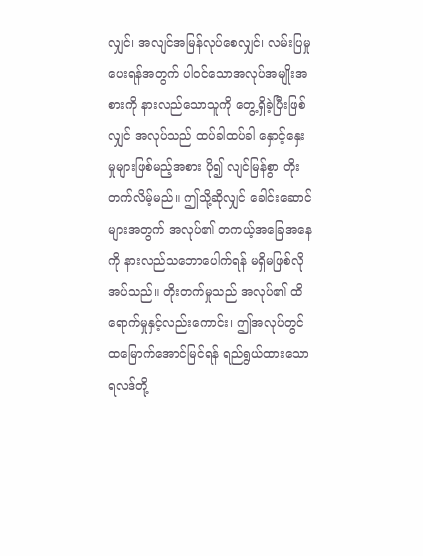လျှင်၊ အလျင်အမြန်လုပ်စေလျှင်၊ လမ်းပြမှုပေးရန်အတွက် ပါဝင်သောအလုပ်အမျိုးအစားကို နားလည်သောသူကို တွေ့ရှိခဲ့ပြီးဖြစ်လျှင် အလုပ်သည် ထပ်ခါထပ်ခါ နှောင့်နှေးမှုများဖြစ်မည့်အစား ပို၍ လျင်မြန်စွာ တိုးတက်လိမ့်မည်။ ဤသို့ဆိုလျှင် ခေါင်းဆောင်များအတွက် အလုပ်၏ တကယ့်အခြေအနေကို နားလည်သဘောပေါက်ရန် မရှိမဖြစ်လိုအပ်သည်။ တိုးတက်မှုသည် အလုပ်၏ ထိရောက်မှုနှင့်လည်းကောင်း၊ ဤအလုပ်တွင် ထမြောက်အောင်မြင်ရန် ရည်ရွယ်ထားသော ရလဒ်တို့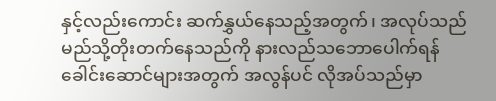နှင့်လည်းကောင်း ဆက်နွှယ်နေသည့်အတွက်၊ အလုပ်သည် မည်သို့တိုးတက်နေသည်ကို နားလည်သဘောပေါက်ရန် ခေါင်းဆောင်များအတွက် အလွန်ပင် လိုအပ်သည်မှာ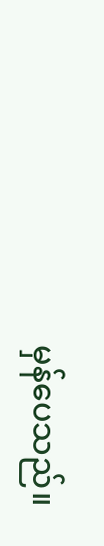မှန်ပေသည်။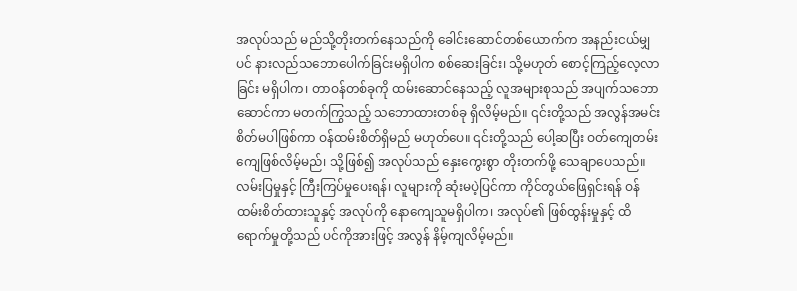အလုပ်သည် မည်သို့တိုးတက်နေသည်ကို ခေါင်းဆောင်တစ်ယောက်က အနည်းငယ်မျှပင် နားလည်သဘောပေါက်ခြင်းမရှိပါက စစ်ဆေးခြင်း၊ သို့မဟုတ် စောင့်ကြည့်လေ့လာခြင်း မရှိပါက၊ တာဝန်တစ်ခုကို ထမ်းဆောင်နေသည့် လူအများစုသည် အပျက်သဘောဆောင်ကာ မတက်ကြွသည့် သဘောထားတစ်ခု ရှိလိမ့်မည်။ ၎င်းတို့သည် အလွန်အမင်း စိတ်မပါဖြစ်ကာ ဝန်ထမ်းစိတ်ရှိမည် မဟုတ်ပေ။ ၎င်းတို့သည် ပေါ့ဆပြီး ဝတ်ကျေတမ်းကျေဖြစ်လိမ့်မည်၊ သို့ဖြစ်၍ အလုပ်သည် နှေးကွေးစွာ တိုးတက်ဖို့ သေချာပေသည်။ လမ်းပြမှုနှင့် ကြီးကြပ်မှုပေးရန်၊ လူများကို ဆုံးမပဲ့ပြင်ကာ ကိုင်တွယ်ဖြေရှင်းရန် ဝန်ထမ်းစိတ်ထားသူနှင့် အလုပ်ကို နောကျေသူမရှိပါက၊ အလုပ်၏ ဖြစ်ထွန်းမှုနှင့် ထိရောက်မှုတို့သည် ပင်ကိုအားဖြင့် အလွန် နိမ့်ကျလိမ့်မည်။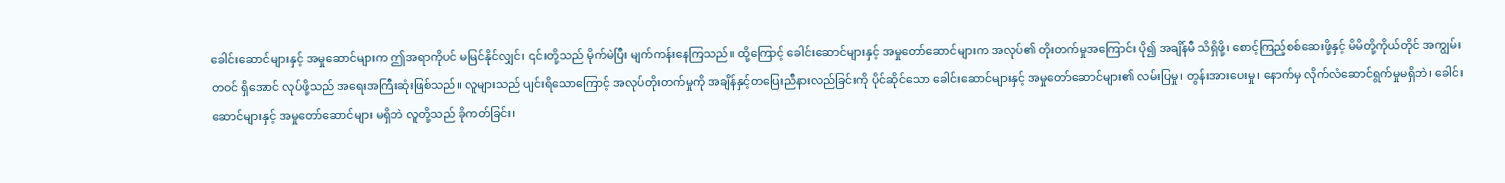ခေါင်းဆောင်များနှင့် အမှုဆောင်များက ဤအရာကိုပင် မမြင်နိုင်လျှင်၊ ၎င်းတို့သည် မိုက်မဲပြီး မျက်ကန်းနေကြသည်။ ထို့ကြောင့် ခေါင်းဆောင်များနှင့် အမှုတော်ဆောင်များက အလုပ်၏ တိုးတက်မှုအကြောင်း ပို၍ အချိန်မီ သိရှိဖို့၊ စောင့်ကြည့်စစ်ဆေးဖို့နှင့် မိမိတို့ကိုယ်တိုင် အကျွမ်းတဝင် ရှိအောင် လုပ်ဖို့သည် အရေးအကြီးဆုံးဖြစ်သည်။ လူများသည် ပျင်းရိသောကြောင့် အလုပ်တိုးတက်မှုကို အချိန်နှင့်တပြေးညီနားလည်ခြင်းကို ပိုင်ဆိုင်သော ခေါင်းဆောင်များနှင့် အမှုတော်ဆောင်များ၏ လမ်းပြမှု၊ တွန်းအားပေးမှု၊ နောက်မှ လိုက်လံဆောင်ရွက်မှုမရှိဘဲ၊ ခေါင်းဆောင်များနှင့် အမှုတော်ဆောင်များ မရှိဘဲ လူတို့သည် ခိုကတ်ခြင်း၊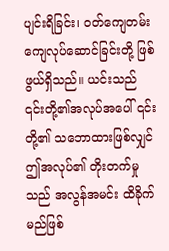ပျင်းရိခြင်း၊ ဝတ်ကျေတမ်းကျေလုပ်ဆောင်ခြင်းတို့ ဖြစ်ဖွယ်ရှိသည်။ ယင်းသည် ၎င်းတို့၏အလုပ်အပေါ် ၎င်းတို့၏ သဘောထားဖြစ်လျှင် ဤအလုပ်၏ တိုးတက်မှုသည် အလွန်အမင်း ထိခိုက်မည်ဖြစ်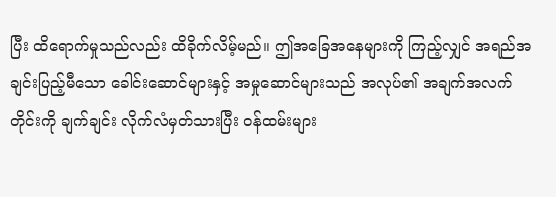ပြီး ထိရောက်မှုသည်လည်း ထိခိုက်လိမ့်မည်။ ဤအခြေအနေများကို ကြည့်လျှင် အရည်အချင်းပြည့်မီသော ခေါင်းဆောင်များနှင့် အမှုဆောင်များသည် အလုပ်၏ အချက်အလက်တိုင်းကို ချက်ချင်း လိုက်လံမှတ်သားပြီး ဝန်ထမ်းများ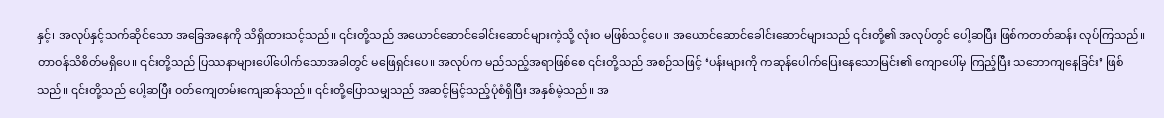နှင့်၊ အလုပ်နှင့်သက်ဆိုင်သော အခြေအနေကို သိရှိထားသင့်သည်။ ၎င်းတို့သည် အယောင်ဆောင်ခေါင်းဆောင်များကဲ့သို့ လုံးဝ မဖြစ်သင့်ပေ။ အယောင်ဆောင်ခေါင်းဆောင်များသည် ၎င်းတို့၏ အလုပ်တွင် ပေါ့ဆပြီး ဖြစ်ကတတ်ဆန်း လုပ်ကြသည်။ တာဝန်သိစိတ်မရှိပေ။ ၎င်းတို့သည် ပြဿနာများပေါ်ပေါက်သောအခါတွင် မဖြေရှင်းပေ။ အလုပ်က မည်သည့်အရာဖြစ်စေ ၎င်းတို့သည် အစဉ်သဖြင့် ‘ပန်းများကို ကဆုန်ပေါက်ပြေးနေသောမြင်း၏ ကျောပေါ်မှ ကြည့်ပြီး သဘောကျနေခြင်း’ ဖြစ်သည်။ ၎င်းတို့သည် ပေါ့ဆပြီး ဝတ်ကျေတမ်းကျေဆန်သည်။ ၎င်းတို့ပြောသမျှသည် အဆင့်မြင့်သည့်ပုံစံရှိပြီး အနှစ်မဲ့သည်။ အ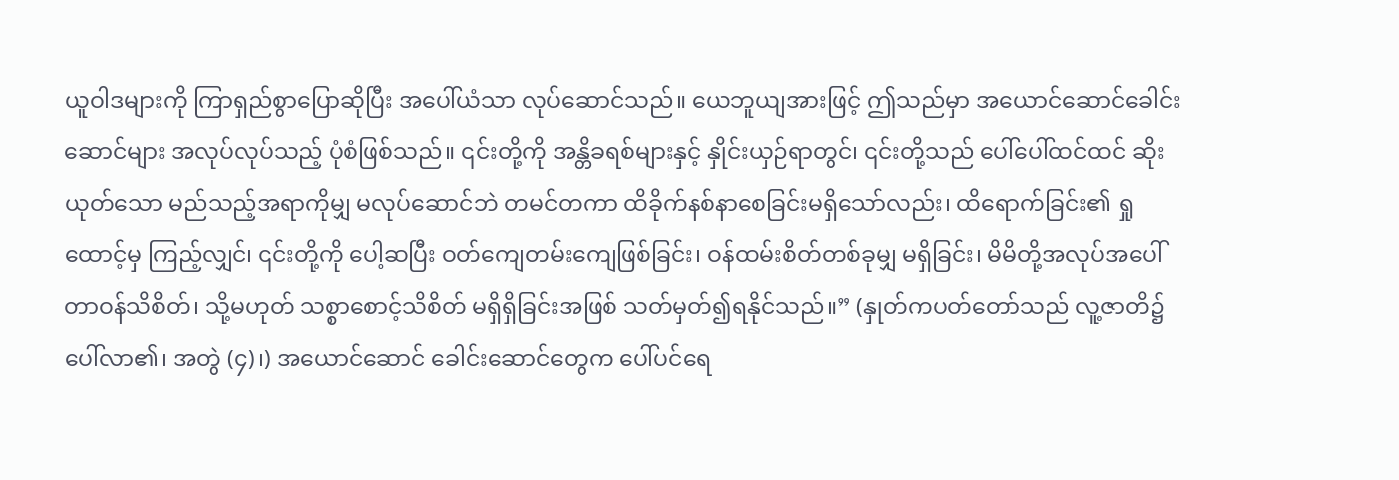ယူဝါဒများကို ကြာရှည်စွာပြောဆိုပြီး အပေါ်ယံသာ လုပ်ဆောင်သည်။ ယေဘူယျအားဖြင့် ဤသည်မှာ အယောင်ဆောင်ခေါင်းဆောင်များ အလုပ်လုပ်သည့် ပုံစံဖြစ်သည်။ ၎င်းတို့ကို အန္တိခရစ်များနှင့် နှိုင်းယှဉ်ရာတွင်၊ ၎င်းတို့သည် ပေါ်ပေါ်ထင်ထင် ဆိုးယုတ်သော မည်သည့်အရာကိုမျှ မလုပ်ဆောင်ဘဲ တမင်တကာ ထိခိုက်နစ်နာစေခြင်းမရှိသော်လည်း၊ ထိရောက်ခြင်း၏ ရှုထောင့်မှ ကြည့်လျှင်၊ ၎င်းတို့ကို ပေါ့ဆပြီး ဝတ်ကျေတမ်းကျေဖြစ်ခြင်း၊ ဝန်ထမ်းစိတ်တစ်ခုမျှ မရှိခြင်း၊ မိမိတို့အလုပ်အပေါ် တာဝန်သိစိတ်၊ သို့မဟုတ် သစ္စာစောင့်သိစိတ် မရှိရှိခြင်းအဖြစ် သတ်မှတ်၍ရနိုင်သည်။” (နှုတ်ကပတ်တော်သည် လူ့ဇာတိ၌ ပေါ်လာ၏၊ အတွဲ (၄)၊) အယောင်ဆောင် ခေါင်းဆောင်တွေက ပေါ်ပင်ရေ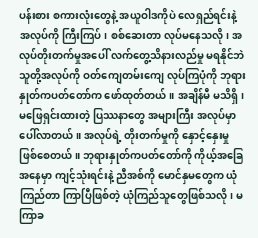ပန်းစား စကားလုံးတွေနဲ့ အယူဝါဒကိုပဲ လေရှည်ရင်းနဲ့ အလုပ်ကို ကြီးကြပ်၊ စစ်ဆေးတာ လုပ်မနေသလို၊ အလုပ်တိုးတက်မှုအပေါ် လက်တွေ့သိနားလည်မှု မရနိုင်ဘဲ သူတို့အလုပ်ကို ဝတ်ကျေတမ်းကျေ လုပ်ကြပုံကို ဘုရားနှုတ်ကပတ်တော်က ဖော်ထုတ်တယ်။ အချိန်မီ မသိရှိ၊ မဖြေရှင်းထားတဲ့ ပြဿနာတွေ အများကြီး အလုပ်မှာ ပေါ်လာတယ်။ အလုပ်ရဲ့ တိုးတက်မှုကို နှောင့်နှေးမှု ဖြစ်စေတယ်။ ဘုရားနှုတ်ကပတ်တော်ကို ကိုယ့်အခြေအနေမှာ ကျင့်သုံးရင်းနဲ့ ညီအစ်ကို မောင်နှမတွေက ယုံကြည်တာ ကြာပြီဖြစ်တဲ့ ယုံကြည်သူတွေဖြစ်သလို၊ မကြာခ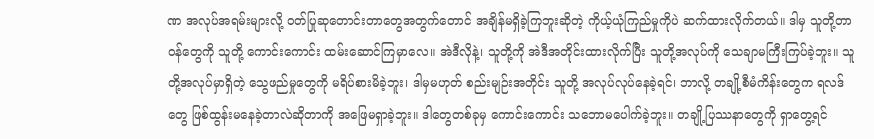ဏ အလုပ်အရမ်းများလို့ ဝတ်ပြုဆုတောင်းတာတွေအတွက်တောင် အချိန်မရှိခဲ့ကြဘူးဆိုတဲ့ ကိုယ့်ယုံကြည်မှုကိုပဲ ဆက်ထားလိုက်တယ်။ ဒါမှ သူတို့တာဝန်တွေကို သူတို့ ကောင်းကောင်း ထမ်းဆောင်ကြမှာလေ။ အဲဒီလိုနဲ့၊ သူတို့ကို အဲဒီအတိုင်းထားလိုက်ပြီး သူတို့အလုပ်ကို သေချာမကြီးကြပ်ခဲ့ဘူး။ သူတို့အလုပ်မှာရှိတဲ့ သွေဖည်မှုတွေကို မရိပ်စားမိခဲ့ဘူး၊ ဒါမှမဟုတ် စည်းမျဉ်းအတိုင်း သူတို့ အလုပ်လုပ်နေခဲ့ရင်၊ ဘာလို့ တချို့စီမံကိန်းတွေက ရလဒ်တွေ ဖြစ်ထွန်းမနေခဲ့တာလဲဆိုတာကို အဖြေမရှာခဲ့ဘူး။ ဒါတွေတစ်ခုမှ ကောင်းကောင်း သဘောမပေါက်ခဲ့ဘူး။ တချို့ပြဿနာတွေကို ရှာတွေ့ရင်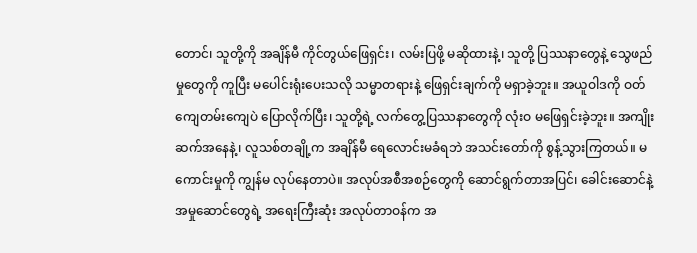တောင်၊ သူတို့ကို အချိန်မီ ကိုင်တွယ်ဖြေရှင်း၊ လမ်းပြဖို့ မဆိုထားနဲ့၊ သူတို့ ပြဿနာတွေနဲ့ သွေဖည်မှုတွေကို ကူပြီး မပေါင်းရုံးပေးသလို သမ္မာတရားနဲ့ ဖြေရှင်းချက်ကို မရှာခဲ့ဘူး။ အယူဝါဒကို ဝတ်ကျေတမ်းကျေပဲ ပြောလိုက်ပြီး၊ သူတို့ရဲ့ လက်တွေ့ပြဿနာတွေကို လုံးဝ မဖြေရှင်းခဲ့ဘူး။ အကျိုးဆက်အနေနဲ့၊ လူသစ်တချို့က အချိန်မီ ရေလောင်းမခံရဘဲ အသင်းတော်ကို စွန့်သွားကြတယ်။ မကောင်းမှုကို ကျွန်မ လုပ်နေတာပဲ။ အလုပ်အစီအစဉ်တွေကို ဆောင်ရွက်တာအပြင်၊ ခေါင်းဆောင်နဲ့ အမှုဆောင်တွေရဲ့ အရေးကြီးဆုံး အလုပ်တာဝန်က အ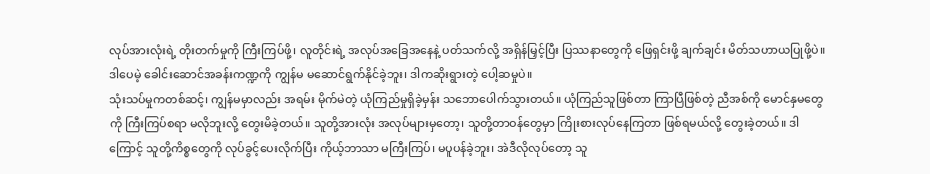လုပ်အားလုံးရဲ့ တိုးတက်မှုကို ကြီးကြပ်ဖို့၊ လူတိုင်းရဲ့ အလုပ်အခြေအနေနဲ့ ပတ်သက်လို့ အရှိန်မြှင့်ပြီး ပြဿနာတွေကို ဖြေရှင်းဖို့ ချက်ချင်း မိတ်သဟာယပြုဖို့ပဲ။ ဒါပေမဲ့ ခေါင်းဆောင်အခန်းကဏ္ဍကို ကျွန်မ မဆောင်ရွက်နိုင်ခဲ့ဘူး၊ ဒါကဆိုးရွားတဲ့ ပေါ့ဆမှုပဲ။
သုံးသပ်မှုကတစ်ဆင့်၊ ကျွန်မမှာလည်း အရမ်း မိုက်မဲတဲ့ ယုံကြည်မှုရှိခဲ့မှန်း သဘောပေါက်သွားတယ်။ ယုံကြည်သူဖြစ်တာ ကြာပြီဖြစ်တဲ့ ညီအစ်ကို မောင်နှမတွေကို ကြီးကြပ်စရာ မလိုဘူးလို့ တွေးမိခဲ့တယ်။ သူတို့အားလုံး အလုပ်များမှတော့၊ သူတို့တာဝန်တွေမှာ ကြိုးစားလုပ်နေကြတာ ဖြစ်ရမယ်လို့ တွေးခဲ့တယ်။ ဒါကြောင့် သူတို့ကိစ္စတွေကို လုပ်ခွင့်ပေးလိုက်ပြီး ကိုယ့်ဘာသာ မကြီးကြပ်၊ မပူပန်ခဲ့ဘူး၊ အဲဒီလိုလုပ်တော့ သူ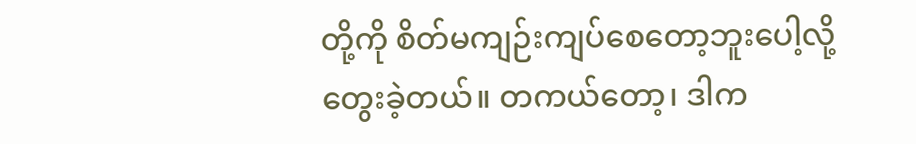တို့ကို စိတ်မကျဉ်းကျပ်စေတော့ဘူးပေါ့လို့ တွေးခဲ့တယ်။ တကယ်တော့၊ ဒါက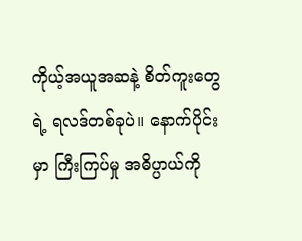ကိုယ့်အယူအဆနဲ့ စိတ်ကူးတွေရဲ့ ရလဒ်တစ်ခုပဲ။ နောက်ပိုင်းမှာ ကြီးကြပ်မှု အဓိပ္ပာယ်ကို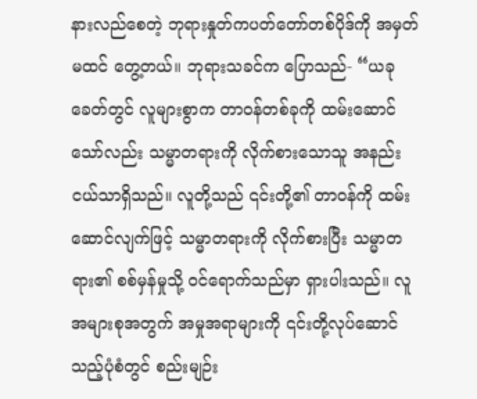နားလည်စေတဲ့ ဘုရားနှုတ်ကပတ်တော်တစ်ပိုဒ်ကို အမှတ်မထင် တွေ့တယ်။ ဘုရားသခင်က ပြောသည်- “ယခုခေတ်တွင် လူများစွာက တာဝန်တစ်ခုကို ထမ်းဆောင်သော်လည်း သမ္မာတရားကို လိုက်စားသောသူ အနည်းငယ်သာရှိသည်။ လူတို့သည် ၎င်းတို့၏ တာဝန်ကို ထမ်းဆောင်လျက်ဖြင့် သမ္မာတရားကို လိုက်စားပြီး သမ္မာတရား၏ စစ်မှန်မှုသို့ ဝင်ရောက်သည်မှာ ရှားပါးသည်။ လူအများစုအတွက် အမှုအရာများကို ၎င်းတို့လုပ်ဆောင်သည့်ပုံစံတွင် စည်းမျဉ်း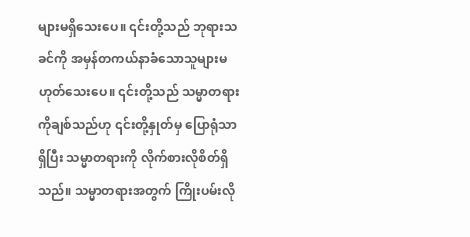များမရှိသေးပေ။ ၎င်းတို့သည် ဘုရားသခင်ကို အမှန်တကယ်နာခံသောသူများမဟုတ်သေးပေ။ ၎င်းတို့သည် သမ္မာတရားကိုချစ်သည်ဟု ၎င်းတို့နှုတ်မှ ပြောရုံသာရှိပြီး သမ္မာတရားကို လိုက်စားလိုစိတ်ရှိသည်။ သမ္မာတရားအတွက် ကြိုးပမ်းလို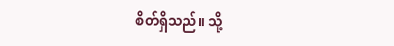စိတ်ရှိသည်။ သို့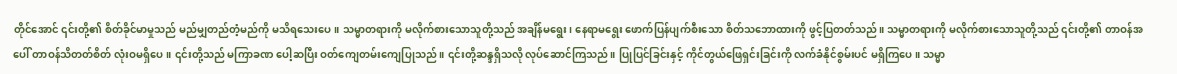တိုင်အောင် ၎င်းတို့၏ စိတ်ခိုင်မာမှုသည် မည်မျှတည်တံ့မည်ကို မသိရသေးပေ။ သမ္မာတရားကို မလိုက်စားသောသူတို့သည် အချိန်မရွေး၊ နေရာမရွေး ဖောက်ပြန်ပျက်စီးသော စိတ်သဘောထားကို ဖွင့်ပြတတ်သည်။ သမ္မာတရားကို မလိုက်စားသောသူတို့သည် ၎င်းတို့၏ တာဝန်အပေါ် တာဝန်သိတတ်စိတ် လုံးဝမရှိပေ။ ၎င်းတို့သည် မကြာခဏ ပေါ့ဆပြီး ဝတ်ကျေတမ်းကျေပြုသည်။ ၎င်းတို့ဆန္ဒရှိသလို လုပ်ဆောင်ကြသည်။ ပြုပြင်ခြင်းနှင့် ကိုင်တွယ်ဖြေရှင်းခြင်းကို လက်ခံနိုင်စွမ်းပင် မရှိကြပေ။ သမ္မာ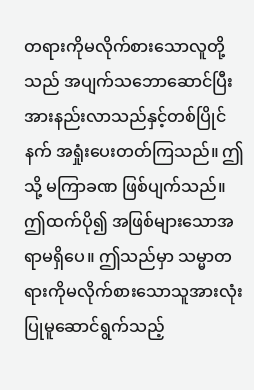တရားကိုမလိုက်စားသောလူတို့သည် အပျက်သဘောဆောင်ပြီး အားနည်းလာသည်နှင့်တစ်ပြိုင်နက် အရှုံးပေးတတ်ကြသည်။ ဤသို့ မကြာခဏ ဖြစ်ပျက်သည်။ ဤထက်ပို၍ အဖြစ်များသောအရာမရှိပေ။ ဤသည်မှာ သမ္မာတရားကိုမလိုက်စားသောသူအားလုံး ပြုမူဆောင်ရွက်သည့်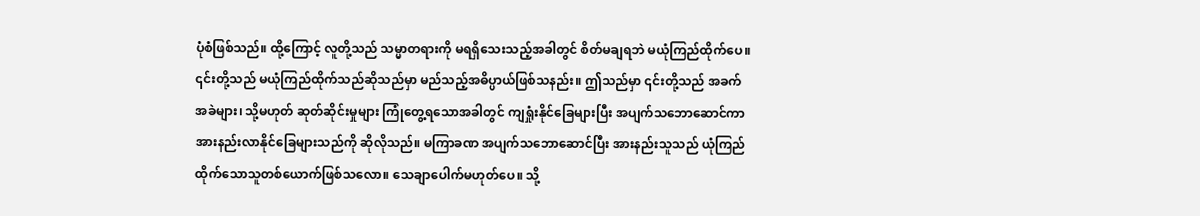ပုံစံဖြစ်သည်။ ထို့ကြောင့် လူတို့သည် သမ္မာတရားကို မရရှိသေးသည့်အခါတွင် စိတ်မချရဘဲ မယုံကြည်ထိုက်ပေ။ ၎င်းတို့သည် မယုံကြည်ထိုက်သည်ဆိုသည်မှာ မည်သည့်အဓိပ္ပာယ်ဖြစ်သနည်း။ ဤသည်မှာ ၎င်းတို့သည် အခက်အခဲများ၊ သို့မဟုတ် ဆုတ်ဆိုင်းမှုများ ကြုံတွေ့ရသောအခါတွင် ကျရှုံးနိုင်ခြေများပြီး အပျက်သဘောဆောင်ကာ အားနည်းလာနိုင်ခြေများသည်ကို ဆိုလိုသည်။ မကြာခဏ အပျက်သဘောဆောင်ပြီး အားနည်းသူသည် ယုံကြည်ထိုက်သောသူတစ်ယောက်ဖြစ်သလော။ သေချာပေါက်မဟုတ်ပေ။ သို့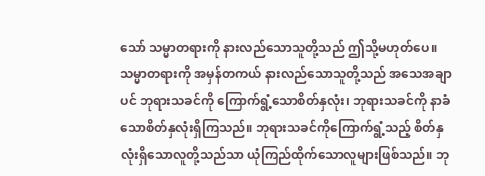သော် သမ္မာတရားကို နားလည်သောသူတို့သည် ဤသို့မဟုတ်ပေ။ သမ္မာတရားကို အမှန်တကယ် နားလည်သောသူတို့သည် အသေအချာပင် ဘုရားသခင်ကို ကြောက်ရွံ့သောစိတ်နှလုံး၊ ဘုရားသခင်ကို နာခံသောစိတ်နှလုံးရှိကြသည်။ ဘုရားသခင်ကိုကြောက်ရွံ့သည့် စိတ်နှလုံးရှိသောလူတို့သည်သာ ယုံကြည်ထိုက်သောလူများဖြစ်သည်။ ဘု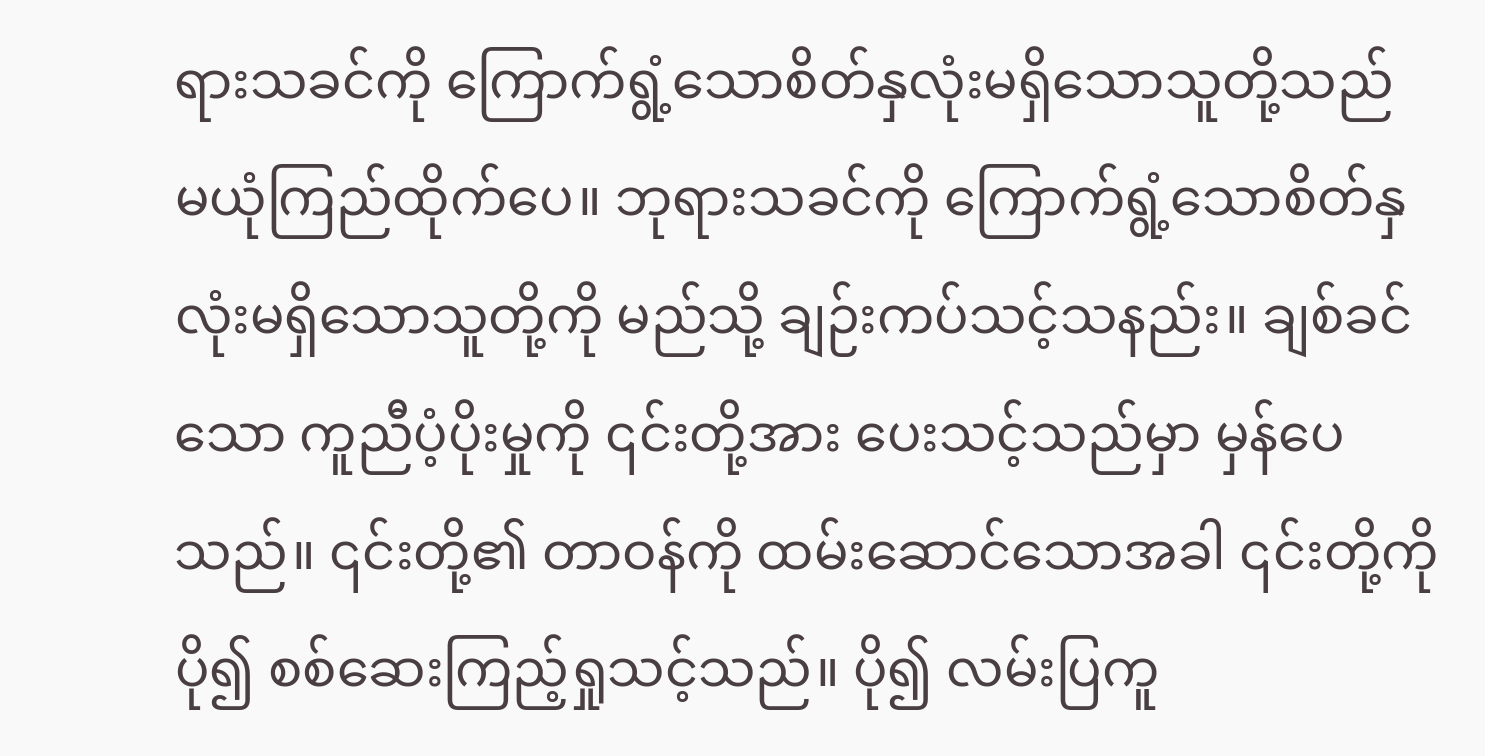ရားသခင်ကို ကြောက်ရွံ့သောစိတ်နှလုံးမရှိသောသူတို့သည် မယုံကြည်ထိုက်ပေ။ ဘုရားသခင်ကို ကြောက်ရွံ့သောစိတ်နှလုံးမရှိသောသူတို့ကို မည်သို့ ချဉ်းကပ်သင့်သနည်း။ ချစ်ခင်သော ကူညီပံ့ပိုးမှုကို ၎င်းတို့အား ပေးသင့်သည်မှာ မှန်ပေသည်။ ၎င်းတို့၏ တာဝန်ကို ထမ်းဆောင်သောအခါ ၎င်းတို့ကို ပို၍ စစ်ဆေးကြည့်ရှုသင့်သည်။ ပို၍ လမ်းပြကူ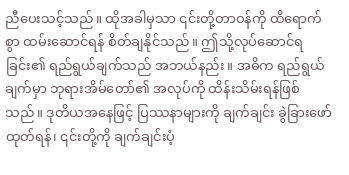ညီပေးသင့်သည်။ ထိုအခါမှသာ ၎င်းတို့တာဝန်ကို ထိရောက်စွာ ထမ်းဆောင်ရန် စိတ်ချနိုင်သည်။ ဤသို့လုပ်ဆောင်ရခြင်း၏ ရည်ရွယ်ချက်သည် အဘယ်နည်း။ အဓိက ရည်ရွယ်ချက်မှာ ဘုရားအိမ်တော်၏ အလုပ်ကို ထိန်းသိမ်းရန်ဖြစ်သည်။ ဒုတိယအနေဖြင့် ပြဿနာများကို ချက်ချင်း ခွဲခြားဖော်ထုတ်ရန်၊ ၎င်းတို့ကို ချက်ချင်းပံ့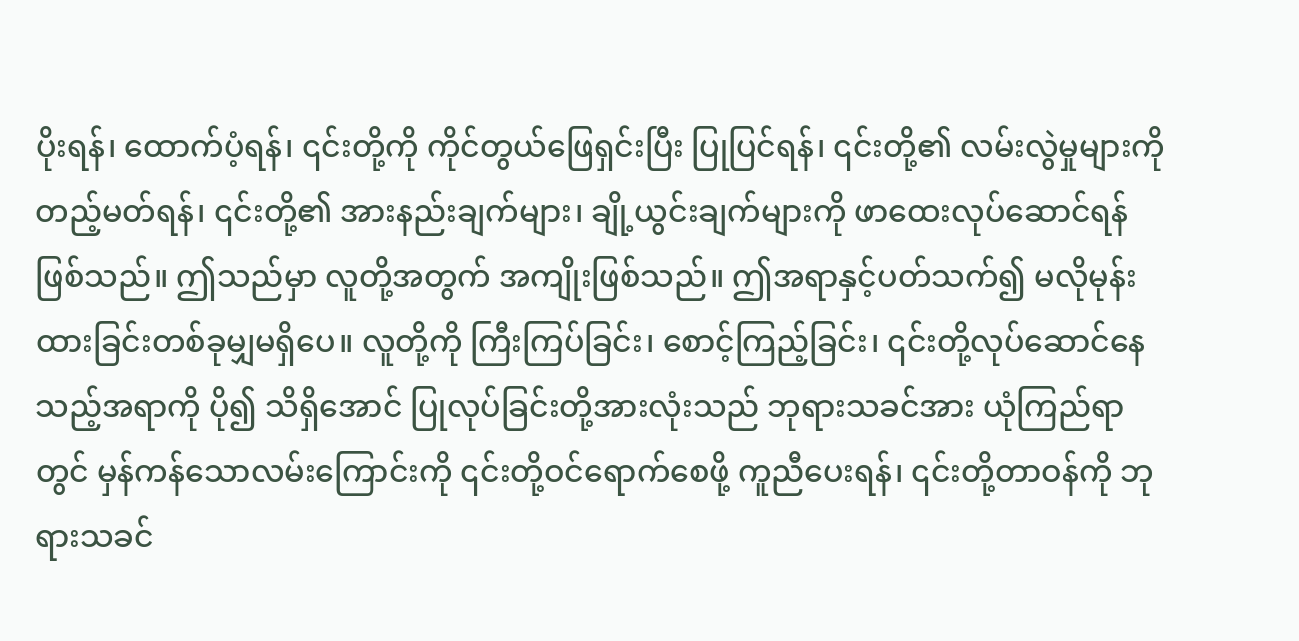ပိုးရန်၊ ထောက်ပံ့ရန်၊ ၎င်းတို့ကို ကိုင်တွယ်ဖြေရှင်းပြီး ပြုပြင်ရန်၊ ၎င်းတို့၏ လမ်းလွဲမှုများကို တည့်မတ်ရန်၊ ၎င်းတို့၏ အားနည်းချက်များ၊ ချို့ယွင်းချက်များကို ဖာထေးလုပ်ဆောင်ရန်ဖြစ်သည်။ ဤသည်မှာ လူတို့အတွက် အကျိုးဖြစ်သည်။ ဤအရာနှင့်ပတ်သက်၍ မလိုမုန်းထားခြင်းတစ်ခုမျှမရှိပေ။ လူတို့ကို ကြီးကြပ်ခြင်း၊ စောင့်ကြည့်ခြင်း၊ ၎င်းတို့လုပ်ဆောင်နေသည့်အရာကို ပို၍ သိရှိအောင် ပြုလုပ်ခြင်းတို့အားလုံးသည် ဘုရားသခင်အား ယုံကြည်ရာတွင် မှန်ကန်သောလမ်းကြောင်းကို ၎င်းတို့ဝင်ရောက်စေဖို့ ကူညီပေးရန်၊ ၎င်းတို့တာဝန်ကို ဘုရားသခင်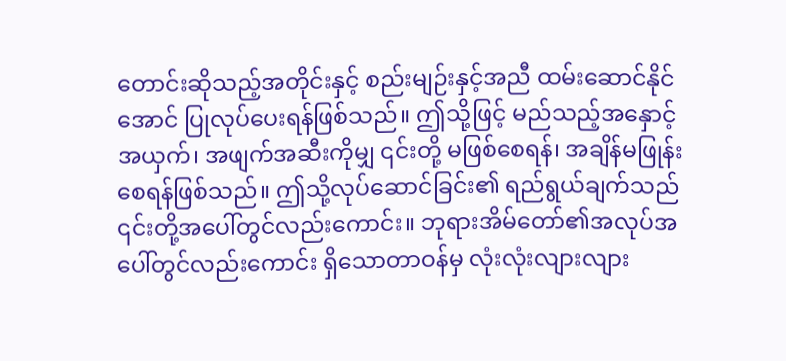တောင်းဆိုသည့်အတိုင်းနှင့် စည်းမျဉ်းနှင့်အညီ ထမ်းဆောင်နိုင်အောင် ပြုလုပ်ပေးရန်ဖြစ်သည်။ ဤသို့ဖြင့် မည်သည့်အနှောင့်အယှက်၊ အဖျက်အဆီးကိုမျှ ၎င်းတို့ မဖြစ်စေရန်၊ အချိန်မဖြုန်းစေရန်ဖြစ်သည်။ ဤသို့လုပ်ဆောင်ခြင်း၏ ရည်ရွယ်ချက်သည် ၎င်းတို့အပေါ်တွင်လည်းကောင်း။ ဘုရားအိမ်တော်၏အလုပ်အပေါ်တွင်လည်းကောင်း ရှိသောတာဝန်မှ လုံးလုံးလျားလျား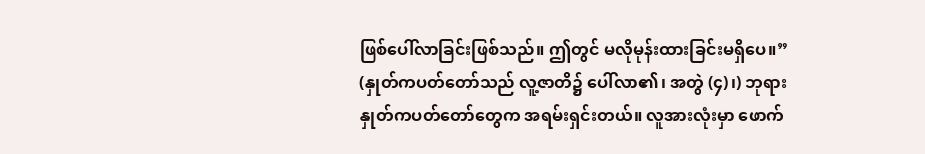ဖြစ်ပေါ်လာခြင်းဖြစ်သည်။ ဤတွင် မလိုမုန်းထားခြင်းမရှိပေ။” (နှုတ်ကပတ်တော်သည် လူ့ဇာတိ၌ ပေါ်လာ၏၊ အတွဲ (၄)၊) ဘုရားနှုတ်ကပတ်တော်တွေက အရမ်းရှင်းတယ်။ လူအားလုံးမှာ ဖောက်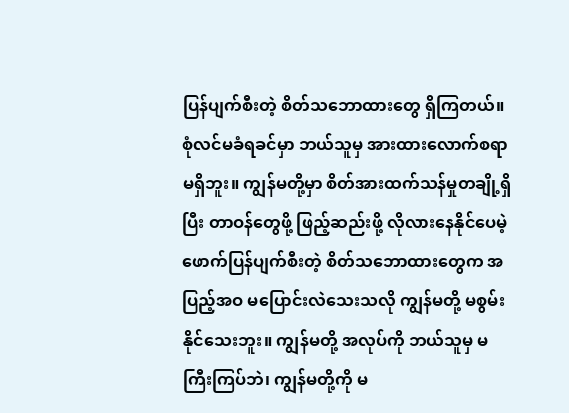ပြန်ပျက်စီးတဲ့ စိတ်သဘောထားတွေ ရှိကြတယ်။ စုံလင်မခံရခင်မှာ ဘယ်သူမှ အားထားလောက်စရာ မရှိဘူး။ ကျွန်မတို့မှာ စိတ်အားထက်သန်မှုတချို့ရှိပြီး တာဝန်တွေဖို့ ဖြည့်ဆည်းဖို့ လိုလားနေနိုင်ပေမဲ့ ဖောက်ပြန်ပျက်စီးတဲ့ စိတ်သဘောထားတွေက အပြည့်အဝ မပြောင်းလဲသေးသလို ကျွန်မတို့ မစွမ်းနိုင်သေးဘူး။ ကျွန်မတို့ အလုပ်ကို ဘယ်သူမှ မကြီးကြပ်ဘဲ၊ ကျွန်မတို့ကို မ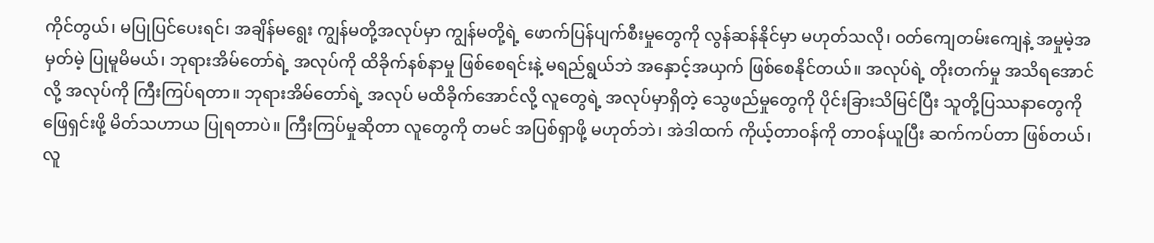ကိုင်တွယ်၊ မပြုပြင်ပေးရင်၊ အချိန်မရွေး ကျွန်မတို့အလုပ်မှာ ကျွန်မတို့ရဲ့ ဖောက်ပြန်ပျက်စီးမှုတွေကို လွန်ဆန်နိုင်မှာ မဟုတ်သလို၊ ဝတ်ကျေတမ်းကျေနဲ့ အမှုမဲ့အမှတ်မဲ့ ပြုမူမိမယ်၊ ဘုရားအိမ်တော်ရဲ့ အလုပ်ကို ထိခိုက်နစ်နာမှု ဖြစ်စေရင်းနဲ့ မရည်ရွယ်ဘဲ အနှောင့်အယှက် ဖြစ်စေနိုင်တယ်။ အလုပ်ရဲ့ တိုးတက်မှု အသိရအောင်လို့ အလုပ်ကို ကြီးကြပ်ရတာ။ ဘုရားအိမ်တော်ရဲ့ အလုပ် မထိခိုက်အောင်လို့ လူတွေရဲ့ အလုပ်မှာရှိတဲ့ သွေဖည်မှုတွေကို ပိုင်းခြားသိမြင်ပြီး သူတို့ပြဿနာတွေကို ဖြေရှင်းဖို့ မိတ်သဟာယ ပြုရတာပဲ။ ကြီးကြပ်မှုဆိုတာ လူတွေကို တမင် အပြစ်ရှာဖို့ မဟုတ်ဘဲ၊ အဲဒါထက် ကိုယ့်တာဝန်ကို တာဝန်ယူပြီး ဆက်ကပ်တာ ဖြစ်တယ်၊ လူ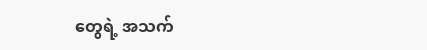တွေရဲ့ အသက်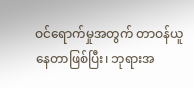ဝင်ရောက်မှုအတွက် တာဝန်ယူနေတာဖြစ်ပြီး၊ ဘုရားအ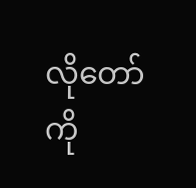လိုတော်ကို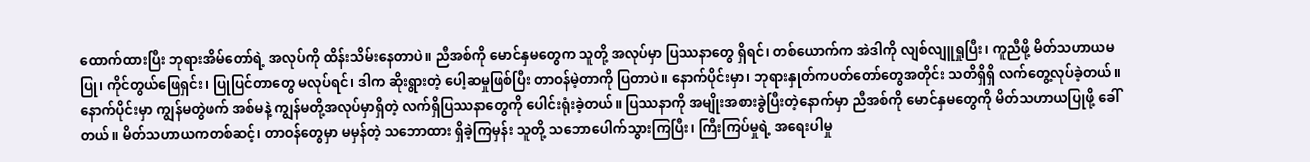ထောက်ထားပြီး ဘုရားအိမ်တော်ရဲ့ အလုပ်ကို ထိန်းသိမ်းနေတာပဲ။ ညီအစ်ကို မောင်နှမတွေက သူတို့ အလုပ်မှာ ပြဿနာတွေ ရှိရင်၊ တစ်ယောက်က အဲဒါကို လျစ်လျူရှုပြီး၊ ကူညီဖို့ မိတ်သဟာယမပြု၊ ကိုင်တွယ်ဖြေရှင်း၊ ပြုပြင်တာတွေ မလုပ်ရင်၊ ဒါက ဆိုးရွားတဲ့ ပေါ့ဆမှုဖြစ်ပြီး တာဝန်မဲ့တာကို ပြတာပဲ။ နောက်ပိုင်းမှာ၊ ဘုရားနှုတ်ကပတ်တော်တွေအတိုင်း သတိရှိရှိ လက်တွေ့လုပ်ခဲ့တယ်။ နောက်ပိုင်းမှာ ကျွန်မတွဲဖက် အစ်မနဲ့ ကျွန်မတို့အလုပ်မှာရှိတဲ့ လက်ရှိပြဿနာတွေကို ပေါင်းရုံးခဲ့တယ်။ ပြဿနာကို အမျိုးအစားခွဲပြီးတဲ့နောက်မှာ ညီအစ်ကို မောင်နှမတွေကို မိတ်သဟာယပြုဖို့ ခေါ်တယ်။ မိတ်သဟာယကတစ်ဆင့်၊ တာဝန်တွေမှာ မမှန်တဲ့ သဘောထား ရှိခဲ့ကြမှန်း သူတို့ သဘောပေါက်သွားကြပြီး၊ ကြီးကြပ်မှုရဲ့ အရေးပါမှု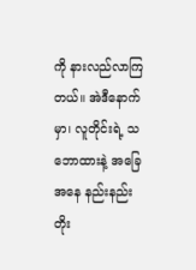ကို နားလည်လာကြတယ်။ အဲဒီနောက်မှာ၊ လူတိုင်းရဲ့ သဘောထားနဲ့ အခြေအနေ နည်းနည်း တိုး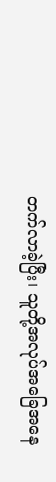တက်လာခဲ့ပြီး၊ သူတို့အလုပ်အခြေအနေ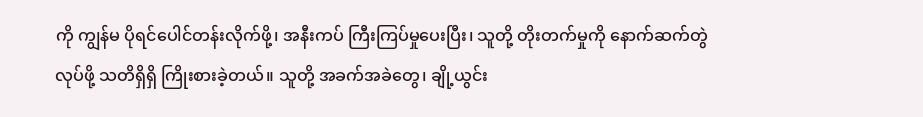ကို ကျွန်မ ပိုရင်ပေါင်တန်းလိုက်ဖို့၊ အနီးကပ် ကြီးကြပ်မှုပေးပြီး၊ သူတို့ တိုးတက်မှုကို နောက်ဆက်တွဲလုပ်ဖို့ သတိရှိရှိ ကြိုးစားခဲ့တယ်။ သူတို့ အခက်အခဲတွေ၊ ချို့ယွင်း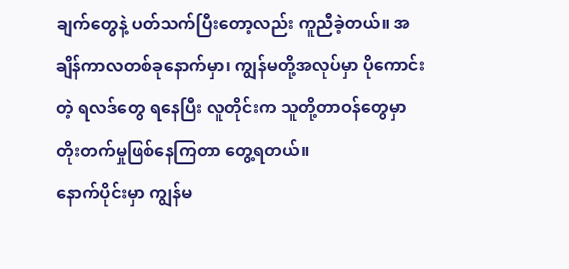ချက်တွေနဲ့ ပတ်သက်ပြီးတော့လည်း ကူညီခဲ့တယ်။ အချိန်ကာလတစ်ခုနောက်မှာ၊ ကျွန်မတို့အလုပ်မှာ ပိုကောင်းတဲ့ ရလဒ်တွေ ရနေပြီး လူတိုင်းက သူတို့တာဝန်တွေမှာ တိုးတက်မှုဖြစ်နေကြတာ တွေ့ရတယ်။
နောက်ပိုင်းမှာ ကျွန်မ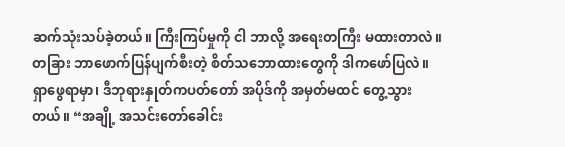ဆက်သုံးသပ်ခဲ့တယ်။ ကြီးကြပ်မှုကို ငါ ဘာလို့ အရေးတကြီး မထားတာလဲ။ တခြား ဘာဖောက်ပြန်ပျက်စီးတဲ့ စိတ်သဘောထားတွေကို ဒါကဖော်ပြလဲ။ ရှာဖွေရာမှာ၊ ဒီဘုရားနှုတ်ကပတ်တော် အပိုဒ်ကို အမှတ်မထင် တွေ့သွားတယ်။ “အချို့ အသင်းတော်ခေါင်း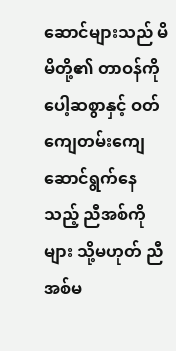ဆောင်များသည် မိမိတို့၏ တာဝန်ကို ပေါ့ဆစွာနှင့် ဝတ်ကျေတမ်းကျေ ဆောင်ရွက်နေသည့် ညီအစ်ကိုများ သို့မဟုတ် ညီအစ်မ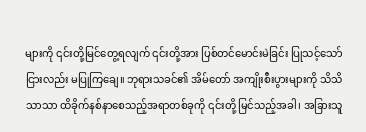များကို ၎င်းတို့မြင်တွေ့ရလျက် ၎င်းတို့အား ပြစ်တင်မောင်းမဲခြင်း ပြုသင့်သော်ငြားလည်း မပြုကြချေ။ ဘုရားသခင်၏ အိမ်တော် အကျိုးစီးပွားများကို သိသိသာသာ ထိခိုက်နစ်နာစေသည့်အရာတစ်ခုကို ၎င်းတို့ မြင်သည့်အခါ၊ အခြားသူ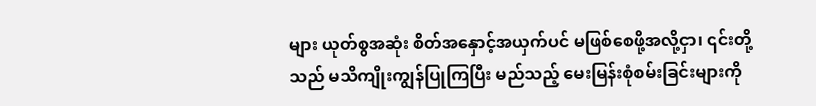များ ယုတ်စွအဆုံး စိတ်အနှောင့်အယှက်ပင် မဖြစ်စေဖို့အလို့ငှာ၊ ၎င်းတို့သည် မသိကျိုးကျွန်ပြုကြပြီး မည်သည့် မေးမြန်းစုံစမ်းခြင်းများကို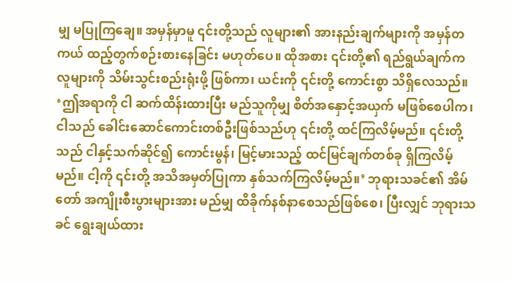မျှ မပြုကြချေ။ အမှန်မှာမူ ၎င်းတို့သည် လူများ၏ အားနည်းချက်များကို အမှန်တကယ် ထည့်တွက်စဉ်းစားနေခြင်း မဟုတ်ပေ။ ထိုအစား ၎င်းတို့၏ ရည်ရွယ်ချက်က လူများကို သိမ်းသွင်းစည်းရုံးဖို့ ဖြစ်ကာ၊ ယင်းကို ၎င်းတို့ ကောင်းစွာ သိရှိလေသည်။ ‘ဤအရာကို ငါ ဆက်ထိန်းထားပြီး မည်သူကိုမျှ စိတ်အနှောင့်အယှက် မဖြစ်စေပါက၊ ငါသည် ခေါင်းဆောင်ကောင်းတစ်ဦးဖြစ်သည်ဟု ၎င်းတို့ ထင်ကြလိမ့်မည်။ ၎င်းတို့သည် ငါနှင့်သက်ဆိုင်၍ ကောင်းမွန်၊ မြင့်မားသည့် ထင်မြင်ချက်တစ်ခု ရှိကြလိမ့်မည်။ ငါ့ကို ၎င်းတို့ အသိအမှတ်ပြုကာ နှစ်သက်ကြလိမ့်မည်။’ ဘုရားသခင်၏ အိမ်တော် အကျိုးစီးပွားများအား မည်မျှ ထိခိုက်နစ်နာစေသည်ဖြစ်စေ၊ ပြီးလျှင် ဘုရားသခင် ရွေးချယ်ထား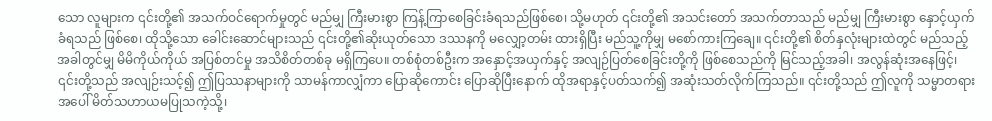သော လူများက ၎င်းတို့၏ အသက်ဝင်ရောက်မှုတွင် မည်မျှ ကြီးမားစွာ ကြန့်ကြာစေခြင်းခံရသည်ဖြစ်စေ၊ သို့မဟုတ် ၎င်းတို့၏ အသင်းတော် အသက်တာသည် မည်မျှ ကြီးမားစွာ နှောင့်ယှက်ခံရသည် ဖြစ်စေ၊ ထိုသို့သော ခေါင်းဆောင်များသည် ၎င်းတို့၏ဆိုးယုတ်သော ဒဿနကို မလျှော့တမ်း ထားရှိပြီး မည်သူ့ကိုမျှ မစော်ကားကြချေ။ ၎င်းတို့၏ စိတ်နှလုံးများထဲတွင် မည်သည့်အခါတွင်မျှ မိမိကိုယ်ကိုယ် အပြစ်တင်မှု အသိစိတ်တစ်ခု မရှိကြပေ။ တစ်စုံတစ်ဦးက အနှောင့်အယှက်နှင့် အလျဉ်ပြတ်စေခြင်းတို့ကို ဖြစ်စေသည်ကို မြင်သည့်အခါ၊ အလွန်ဆုံးအနေဖြင့်၊ ၎င်းတို့သည် အလျဉ်းသင့်၍ ဤပြဿနာများကို သာမန်ကာလျှံကာ ပြောဆိုကောင်း ပြောဆိုပြီးနောက် ထိုအရာနှင့်ပတ်သက်၍ အဆုံးသတ်လိုက်ကြသည်။ ၎င်းတို့သည် ဤလူကို သမ္မာတရားအပေါ် မိတ်သဟာယမပြုသကဲ့သို့၊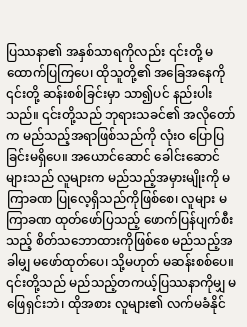ပြဿနာ၏ အနှစ်သာရကိုလည်း ၎င်းတို့ မထောက်ပြကြပေ၊ ထိုသူတို့၏ အခြေအနေကို ၎င်းတို့ ဆန်းစစ်ခြင်းမှာ သာ၍ပင် နည်းပါးသည်။ ၎င်းတို့သည် ဘုရားသခင်၏ အလိုတော်က မည်သည့်အရာဖြစ်သည်ကို လုံးဝ ပြောပြခြင်းမရှိပေ။ အယောင်ဆောင် ခေါင်းဆောင်များသည် လူများက မည်သည့်အမှားမျိုးကို မကြာခဏ ပြုလေ့ရှိသည်ကိုဖြစ်စေ၊ လူများ မကြာခဏ ထုတ်ဖော်ပြသည့် ဖောက်ပြန်ပျက်စီးသည့် စိတ်သဘောထားကိုဖြစ်စေ မည်သည့်အခါမျှ မဖော်ထုတ်ပေ၊ သို့မဟုတ် မဆန်းစစ်ပေ။ ၎င်းတို့သည် မည်သည့်တကယ့်ပြဿနာကိုမျှ မဖြေရှင်းဘဲ၊ ထိုအစား လူများ၏ လက်မခံနိုင်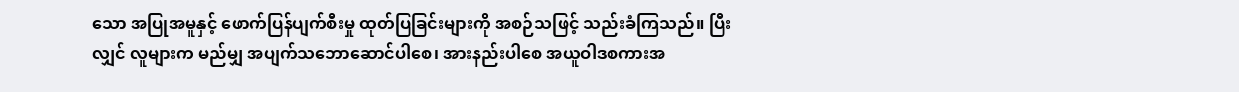သော အပြုအမူနှင့် ဖောက်ပြန်ပျက်စီးမှု ထုတ်ပြခြင်းများကို အစဉ်သဖြင့် သည်းခံကြသည်။ ပြီးလျှင် လူများက မည်မျှ အပျက်သဘောဆောင်ပါစေ၊ အားနည်းပါစေ အယူဝါဒစကားအ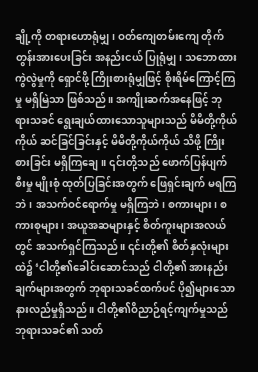ချို့ကို တရားဟောရုံမျှ၊ ဝတ်ကျေတမ်းကျေ တိုက်တွန်းအားပေးခြင်း အနည်းငယ် ပြုရုံမျှ၊ သဘောထားကွဲလွဲမှုကို ရှောင်ဖို့ ကြိုးစားရုံမျှဖြင့် စိုးရိမ်ကြောင့်ကြမှု မရှိမြဲသာ ဖြစ်သည်။ အကျိုးဆက်အနေဖြင့် ဘုရားသခင် ရွေးချယ်ထားသောသူများသည် မိမိတို့ကိုယ်ကိုယ် ဆင်ခြင်ခြင်းနှင့် မိမိတို့ကိုယ်ကိုယ် သိဖို့ ကြိုးစားခြင်း မရှိကြချေ။ ၎င်းတို့သည် ဖောက်ပြန်ပျက်စီးမှု မျိုးစုံ ထုတ်ပြခြင်းအတွက် ဖြေရှင်းချက် မရကြဘဲ၊ အသက်ဝင်ရောက်မှု မရှိကြဘဲ၊ စကားများ၊ စကားစုများ၊ အယူအဆများနှင့် စိတ်ကူးများအလယ်တွင် အသက်ရှင်ကြသည်။ ၎င်းတို့၏ စိတ်နှလုံးများထဲ၌ ‘ငါတို့၏ခေါင်းဆောင်သည် ငါတို့၏ အားနည်းချက်များအတွက် ဘုရားသခင်ထက်ပင် ပို၍များသော နားလည်မှုရှိသည်။ ငါတို့၏ဝိညာဉ်ရင့်ကျက်မှုသည် ဘုရားသခင်၏ သတ်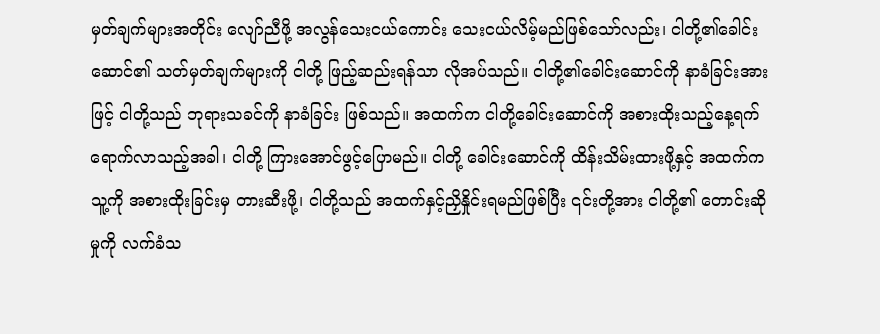မှတ်ချက်များအတိုင်း လျော်ညီဖို့ အလွန်သေးငယ်ကောင်း သေးငယ်လိမ့်မည်ဖြစ်သော်လည်း၊ ငါတို့၏ခေါင်းဆောင်၏ သတ်မှတ်ချက်များကို ငါတို့ ဖြည့်ဆည်းရန်သာ လိုအပ်သည်။ ငါတို့၏ခေါင်းဆောင်ကို နာခံခြင်းအားဖြင့် ငါတို့သည် ဘုရားသခင်ကို နာခံခြင်း ဖြစ်သည်။ အထက်က ငါတို့ခေါင်းဆောင်ကို အစားထိုးသည့်နေ့ရက်ရောက်လာသည့်အခါ၊ ငါတို့ ကြားအောင်ဖွင့်ပြောမည်။ ငါတို့ ခေါင်းဆောင်ကို ထိန်းသိမ်းထားဖို့နှင့် အထက်က သူ့ကို အစားထိုးခြင်းမှ တားဆီးဖို့၊ ငါတို့သည် အထက်နှင့်ညှိနှိုင်းရမည်ဖြစ်ပြီး ၎င်းတို့အား ငါတို့၏ တောင်းဆိုမှုကို လက်ခံသ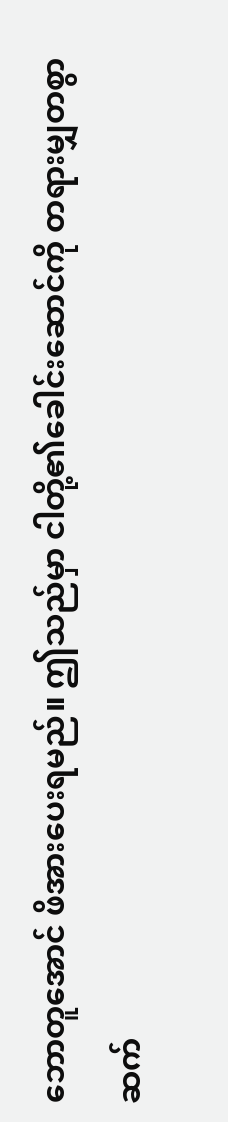ဘောတူအောင် ဖိအားပေးရမည်။ ဤသည်မှာ ငါတို့၏ခေါင်းဆောင်ကို တရားမျှတစွာ ဆက်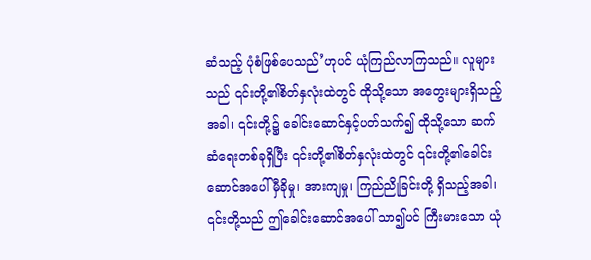ဆံသည့် ပုံစံဖြစ်ပေသည်’ဟုပင် ယုံကြည်လာကြသည်။ လူများသည် ၎င်းတို့၏စိတ်နှလုံးထဲတွင် ထိုသို့သော အတွေးများရှိသည့်အခါ၊ ၎င်းတို့၌ ခေါင်းဆောင်နှင့်ပတ်သက်၍ ထိုသို့သော ဆက်ဆံရေးတစ်ခုရှိပြီး ၎င်းတို့၏စိတ်နှလုံးထဲတွင် ၎င်းတို့၏ခေါင်းဆောင်အပေါ် မှီခိုမှု၊ အားကျမှု၊ ကြည်ညိုခြင်းတို့ ရှိသည့်အခါ၊ ၎င်းတို့သည် ဤခေါင်းဆောင်အပေါ် သာ၍ပင် ကြီးမားသော ယုံ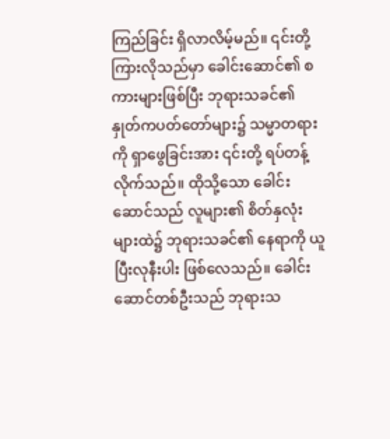ကြည်ခြင်း ရှိလာလိမ့်မည်။ ၎င်းတို့ ကြားလိုသည်မှာ ခေါင်းဆောင်၏ စကားများဖြစ်ပြီး ဘုရားသခင်၏ နှုတ်ကပတ်တော်များ၌ သမ္မာတရားကို ရှာဖွေခြင်းအား ၎င်းတို့ ရပ်တန့်လိုက်သည်။ ထိုသို့သော ခေါင်းဆောင်သည် လူများ၏ စိတ်နှလုံးများထဲ၌ ဘုရားသခင်၏ နေရာကို ယူပြီးလုနီးပါး ဖြစ်လေသည်။ ခေါင်းဆောင်တစ်ဦးသည် ဘုရားသ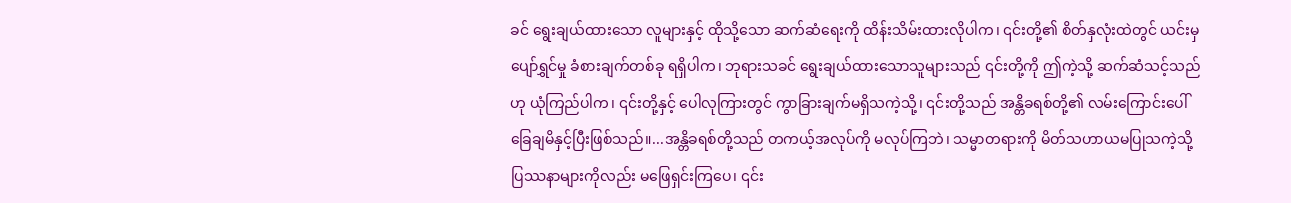ခင် ရွေးချယ်ထားသော လူများနှင့် ထိုသို့သော ဆက်ဆံရေးကို ထိန်းသိမ်းထားလိုပါက၊ ၎င်းတို့၏ စိတ်နှလုံးထဲတွင် ယင်းမှ ပျော်ရွှင်မှု ခံစားချက်တစ်ခု ရရှိပါက၊ ဘုရားသခင် ရွေးချယ်ထားသောသူများသည် ၎င်းတို့ကို ဤကဲ့သို့ ဆက်ဆံသင့်သည်ဟု ယုံကြည်ပါက၊ ၎င်းတို့နှင့် ပေါလုကြားတွင် ကွာခြားချက်မရှိသကဲ့သို့၊ ၎င်းတို့သည် အန္တိခရစ်တို့၏ လမ်းကြောင်းပေါ် ခြေချမိနှင့်ပြီးဖြစ်သည်။...အန္တိခရစ်တို့သည် တကယ့်အလုပ်ကို မလုပ်ကြဘဲ၊ သမ္မာတရားကို မိတ်သဟာယမပြုသကဲ့သို့ ပြဿနာများကိုလည်း မဖြေရှင်းကြပေ၊ ၎င်း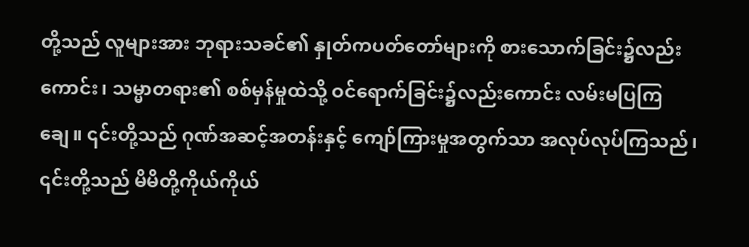တို့သည် လူများအား ဘုရားသခင်၏ နှုတ်ကပတ်တော်များကို စားသောက်ခြင်း၌လည်းကောင်း၊ သမ္မာတရား၏ စစ်မှန်မှုထဲသို့ ဝင်ရောက်ခြင်း၌လည်းကောင်း လမ်းမပြကြချေ။ ၎င်းတို့သည် ဂုဏ်အဆင့်အတန်းနှင့် ကျော်ကြားမှုအတွက်သာ အလုပ်လုပ်ကြသည်၊ ၎င်းတို့သည် မိမိတို့ကိုယ်ကိုယ်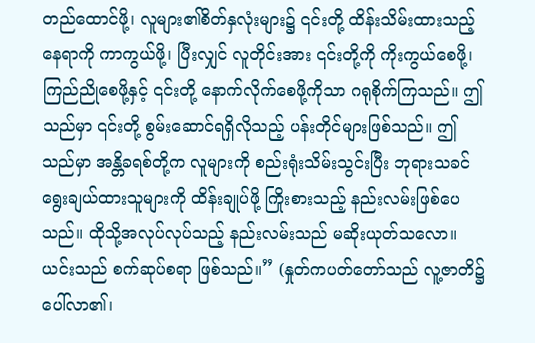တည်ထောင်ဖို့၊ လူများ၏စိတ်နှလုံးများ၌ ၎င်းတို့ ထိန်းသိမ်းထားသည့် နေရာကို ကာကွယ်ဖို့၊ ပြီးလျှင် လူတိုင်းအား ၎င်းတို့ကို ကိုးကွယ်စေဖို့၊ ကြည်ညိုစေဖို့နှင့် ၎င်းတို့ နောက်လိုက်စေဖို့ကိုသာ ဂရုစိုက်ကြသည်။ ဤသည်မှာ ၎င်းတို့ စွမ်းဆောင်ရရှိလိုသည့် ပန်းတိုင်များဖြစ်သည်။ ဤသည်မှာ အန္တိခရစ်တို့က လူများကို စည်းရုံးသိမ်းသွင်းပြီး ဘုရားသခင် ရွေးချယ်ထားသူများကို ထိန်းချုပ်ဖို့ ကြိုးစားသည့် နည်းလမ်းဖြစ်ပေသည်။ ထိုသို့အလုပ်လုပ်သည့် နည်းလမ်းသည် မဆိုးယုတ်သလော။ ယင်းသည် စက်ဆုပ်စရာ ဖြစ်သည်။” (နှုတ်ကပတ်တော်သည် လူ့ဇာတိ၌ ပေါ်လာ၏၊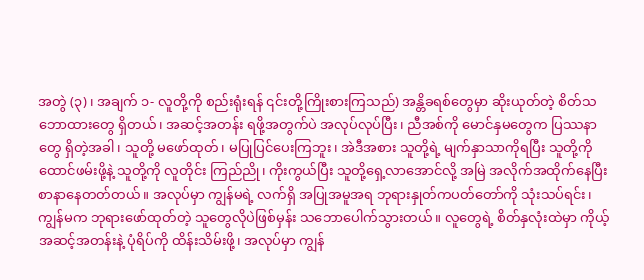အတွဲ (၃)၊ အချက် ၁- လူတို့ကို စည်းရုံးရန် ၎င်းတို့ကြိုးစားကြသည်) အန္တိခရစ်တွေမှာ ဆိုးယုတ်တဲ့ စိတ်သဘောထားတွေ ရှိတယ်၊ အဆင့်အတန်း ရဖို့အတွက်ပဲ အလုပ်လုပ်ပြီး၊ ညီအစ်ကို မောင်နှမတွေက ပြဿနာတွေ ရှိတဲ့အခါ၊ သူတို့ မဖော်ထုတ်၊ မပြုပြင်ပေးကြဘူး၊ အဲဒီအစား သူတို့ရဲ့ မျက်နှာသာကိုရပြီး သူတို့ကို ထောင်ဖမ်းဖို့နဲ့ သူတို့ကို လူတိုင်း ကြည်ညို၊ ကိုးကွယ်ပြီး သူတို့ရှေ့လာအောင်လို့ အမြဲ အလိုက်အထိုက်နေပြီး စာနာနေတတ်တယ်။ အလုပ်မှာ ကျွန်မရဲ့ လက်ရှိ အပြုအမူအရ ဘုရားနှုတ်ကပတ်တော်ကို သုံးသပ်ရင်း၊ ကျွန်မက ဘုရားဖော်ထုတ်တဲ့ သူတွေလိုပဲဖြစ်မှန်း သဘောပေါက်သွားတယ်။ လူတွေရဲ့ စိတ်နှလုံးထဲမှာ ကိုယ့်အဆင့်အတန်းနဲ့ ပုံရိပ်ကို ထိန်းသိမ်းဖို့၊ အလုပ်မှာ ကျွန်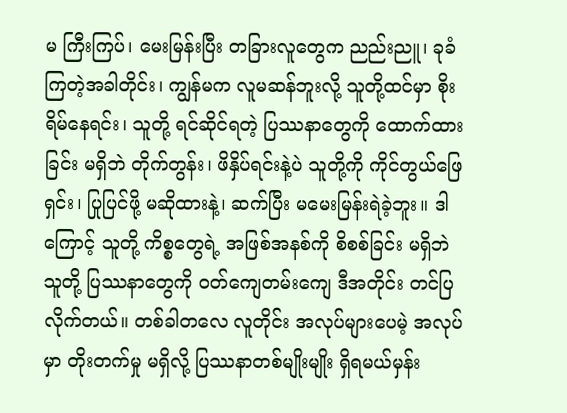မ ကြီးကြပ်၊ မေးမြန်းပြီး တခြားလူတွေက ညည်းညူ၊ ခုခံကြတဲ့အခါတိုင်း၊ ကျွန်မက လူမဆန်ဘူးလို့ သူတို့ထင်မှာ စိုးရိမ်နေရင်း၊ သူတို့ ရင်ဆိုင်ရတဲ့ ပြဿနာတွေကို ထောက်ထားခြင်း မရှိဘဲ တိုက်တွန်း၊ ဖိနှိပ်ရင်းနဲ့ပဲ သူတို့ကို ကိုင်တွယ်ဖြေရှင်း၊ ပြုပြင်ဖို့ မဆိုထားနဲ့၊ ဆက်ပြီး မမေးမြန်းရဲခဲ့ဘူး။ ဒါကြောင့် သူတို့ ကိစ္စတွေရဲ့ အဖြစ်အနစ်ကို စိစစ်ခြင်း မရှိဘဲ သူတို့ ပြဿနာတွေကို ဝတ်ကျေတမ်းကျေ ဒီအတိုင်း တင်ပြလိုက်တယ်။ တစ်ခါတလေ လူတိုင်း အလုပ်များပေမဲ့ အလုပ်မှာ တိုးတက်မှု မရှိလို့ ပြဿနာတစ်မျိုးမျိုး ရှိရမယ်မှန်း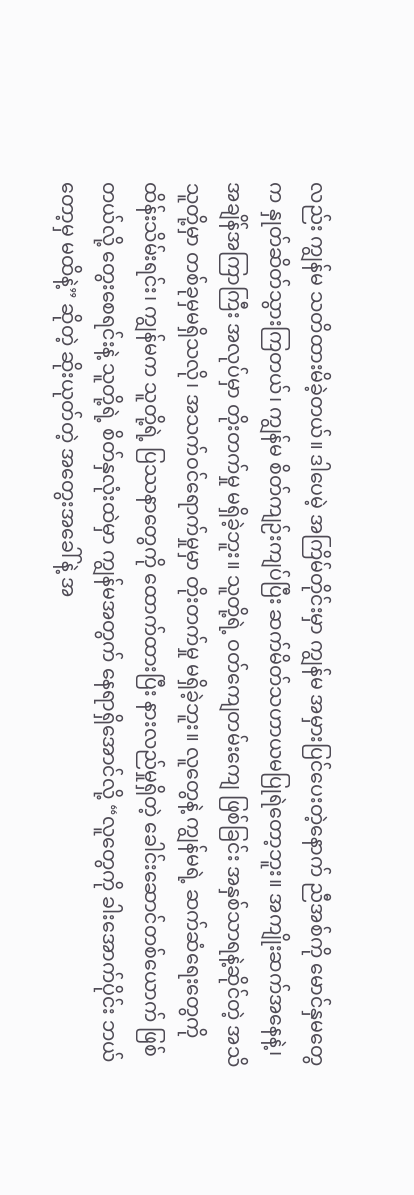လည်း ကျွန်မ သတိထားမိခဲ့တယ်။ ဒါပေမဲ့ အကြိမ်တိုင်းမှာ ကျွန်မ အမှားပြင်ပေးတဲ့နောက် ညီအစ်ကို မောင်နှမတွေက နှုတ်ဆိတ်သွားကြတယ်၊ ကျွန်မ စိတ်ကျဉ်းကျပ်ပြီး ဆက်မိတ်သဟာယမပြုရဲတော့ဘူး။ အကျိုးဆက်အနေနဲ့၊ အချိန်အကြာကြီး အလုပ်မှာ တိုးတက်မှု မရှိခဲ့ဘူး။ သူတို့ရဲ့ ဝတ်ကျေတမ်းကျေ ဖြစ်ခြင်း အနှစ်သာရနဲ့ဆိုင်တဲ့ အသိ သူတို့မှာ တစ်ခုမှမရှိသလို၊ အသက်ဝင်ရောက်မှုမှာ တိုးတက်မှု မရှိခဲ့ဘူး။ လူတွေနဲ့ ကျွန်မရဲ့ ဆက်ဆံရေးတွေကို ထိန်းသိမ်းရင်း၊ ကျွန်မက သူတို့ရဲ့ ပြဿနာတွေကို ထောက်ထားပြီး နားလည်မှုရှိတဲ့ ခေါင်းဆောင်တစ်ယောက် ဖြစ်တယ်လို့ တွေးစေရင်းနဲ့ သူတို့ရဲ့ စိတ်နှလုံးထဲမှာ ကျွန်မအတွက် နေရာရှိအောင်လို့ “လူတွေကို ခါးအောက်ပိုင်း ဘယ်တော့မှ မထိနဲ့” ဆိုတဲ့ ဆိုးယုတ်တဲ့ အတွေးအခေါ်နဲ့ အ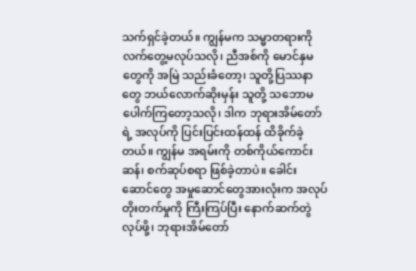သက်ရှင်ခဲ့တယ်။ ကျွန်မက သမ္မာတရားကို လက်တွေ့မလုပ်သလို၊ ညီအစ်ကို မောင်နှမတွေကို အမြဲ သည်းခံတော့၊ သူတို့ပြဿနာတွေ ဘယ်လောက်ဆိုးမှန်း သူတို့ သဘောမပေါက်ကြတော့သလို၊ ဒါက ဘုရားအိမ်တော်ရဲ့ အလုပ်ကို ပြင်းပြင်းထန်ထန် ထိခိုက်ခဲ့တယ်။ ကျွန်မ အရမ်းကို တစ်ကိုယ်ကောင်းဆန်၊ စက်ဆုပ်စရာ ဖြစ်ခဲ့တာပဲ။ ခေါင်းဆောင်တွေ အမှုဆောင်တွေအားလုံးက အလုပ်တိုးတက်မှုကို ကြီးကြပ်ပြီး နောက်ဆက်တွဲလုပ်ဖို့၊ ဘုရားအိမ်တော်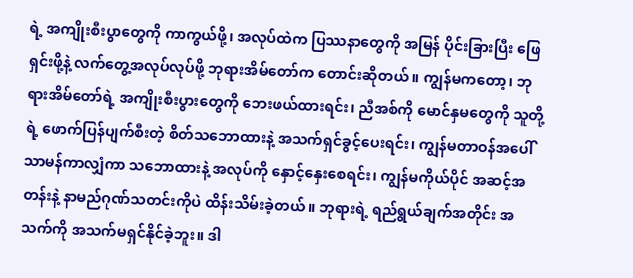ရဲ့ အကျိုးစီးပွာတွေကို ကာကွယ်ဖို့၊ အလုပ်ထဲက ပြဿနာတွေကို အမြန် ပိုင်းခြားပြီး ဖြေရှင်းဖို့နဲ့ လက်တွေ့အလုပ်လုပ်ဖို့ ဘုရားအိမ်တော်က တောင်းဆိုတယ်။ ကျွန်မကတော့၊ ဘုရားအိမ်တော်ရဲ့ အကျိုးစီးပွားတွေကို ဘေးဖယ်ထားရင်း၊ ညီအစ်ကို မောင်နှမတွေကို သူတို့ရဲ့ ဖောက်ပြန်ပျက်စီးတဲ့ စိတ်သဘောထားနဲ့ အသက်ရှင်ခွင့်ပေးရင်း၊ ကျွန်မတာဝန်အပေါ် သာမန်ကာလျှံကာ သဘောထားနဲ့ အလုပ်ကို နှောင့်နှေးစေရင်း၊ ကျွန်မကိုယ်ပိုင် အဆင့်အတန်းနဲ့ နာမည်ဂုဏ်သတင်းကိုပဲ ထိန်းသိမ်းခဲ့တယ်။ ဘုရားရဲ့ ရည်ရွယ်ချက်အတိုင်း အသက်ကို အသက်မရှင်နိုင်ခဲ့ဘူး။ ဒါ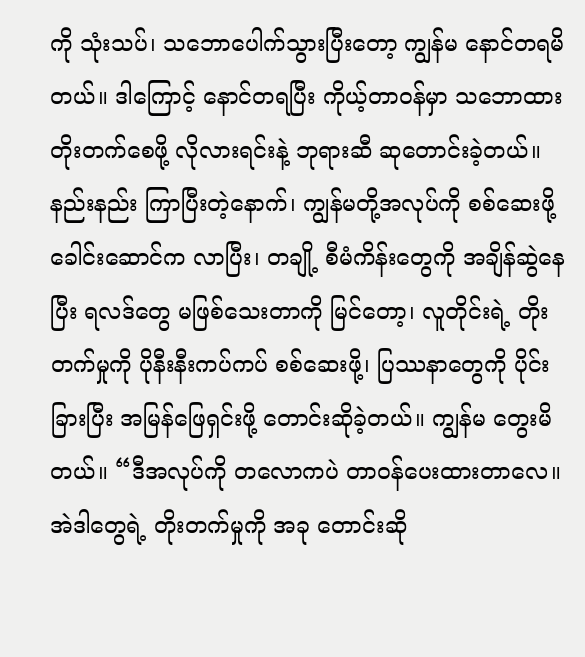ကို သုံးသပ်၊ သဘောပေါက်သွားပြီးတော့ ကျွန်မ နောင်တရမိတယ်။ ဒါကြောင့် နောင်တရပြီး ကိုယ့်တာဝန်မှာ သဘောထား တိုးတက်စေဖို့ လိုလားရင်းနဲ့ ဘုရားဆီ ဆုတောင်းခဲ့တယ်။
နည်းနည်း ကြာပြီးတဲ့နောက်၊ ကျွန်မတို့အလုပ်ကို စစ်ဆေးဖို့ ခေါင်းဆောင်က လာပြီး၊ တချို့ စီမံကိန်းတွေကို အချိန်ဆွဲနေပြီး ရလဒ်တွေ မဖြစ်သေးတာကို မြင်တော့၊ လူတိုင်းရဲ့ တိုးတက်မှုကို ပိုနီးနီးကပ်ကပ် စစ်ဆေးဖို့၊ ပြဿနာတွေကို ပိုင်းခြားပြီး အမြန်ဖြေရှင်းဖို့ တောင်းဆိုခဲ့တယ်။ ကျွန်မ တွေးမိတယ်။ “ဒီအလုပ်ကို တလောကပဲ တာဝန်ပေးထားတာလေ။ အဲဒါတွေရဲ့ တိုးတက်မှုကို အခု တောင်းဆို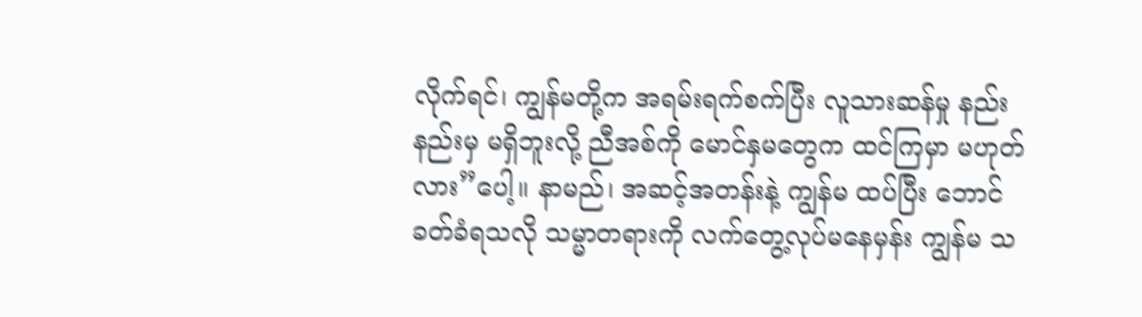လိုက်ရင်၊ ကျွန်မတို့က အရမ်းရက်စက်ပြီး လူသားဆန်မှု နည်းနည်းမှ မရှိဘူးလို့ ညီအစ်ကို မောင်နှမတွေက ထင်ကြမှာ မဟုတ်လား”ပေါ့။ နာမည်၊ အဆင့်အတန်းနဲ့ ကျွန်မ ထပ်ပြီး ဘောင်ခတ်ခံရသလို သမ္မာတရားကို လက်တွေ့လုပ်မနေမှန်း ကျွန်မ သ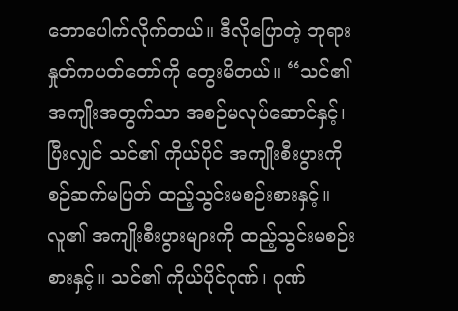ဘောပေါက်လိုက်တယ်။ ဒီလိုပြောတဲ့ ဘုရားနှုတ်ကပတ်တော်ကို တွေးမိတယ်။ “သင်၏အကျိုးအတွက်သာ အစဉ်မလုပ်ဆောင်နှင့်၊ ပြီးလျှင် သင်၏ ကိုယ်ပိုင် အကျိုးစီးပွားကို စဉ်ဆက်မပြတ် ထည့်သွင်းမစဉ်းစားနှင့်။ လူ၏ အကျိုးစီးပွားများကို ထည့်သွင်းမစဉ်းစားနှင့်။ သင်၏ ကိုယ်ပိုင်ဂုဏ်၊ ဂုဏ်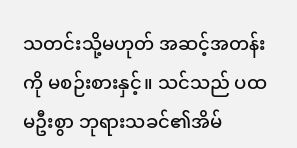သတင်းသို့မဟုတ် အဆင့်အတန်းကို မစဉ်းစားနှင့်။ သင်သည် ပထမဦးစွာ ဘုရားသခင်၏အိမ်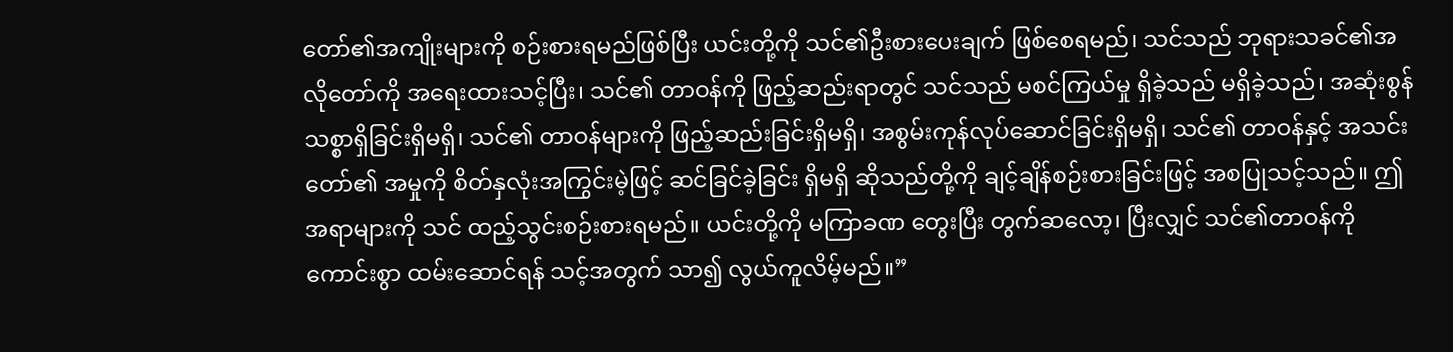တော်၏အကျိုးများကို စဉ်းစားရမည်ဖြစ်ပြီး ယင်းတို့ကို သင်၏ဦးစားပေးချက် ဖြစ်စေရမည်၊ သင်သည် ဘုရားသခင်၏အလိုတော်ကို အရေးထားသင့်ပြီး၊ သင်၏ တာဝန်ကို ဖြည့်ဆည်းရာတွင် သင်သည် မစင်ကြယ်မှု ရှိခဲ့သည် မရှိခဲ့သည်၊ အဆုံးစွန် သစ္စာရှိခြင်းရှိမရှိ၊ သင်၏ တာဝန်များကို ဖြည့်ဆည်းခြင်းရှိမရှိ၊ အစွမ်းကုန်လုပ်ဆောင်ခြင်းရှိမရှိ၊ သင်၏ တာဝန်နှင့် အသင်းတော်၏ အမှုကို စိတ်နှလုံးအကြွင်းမဲ့ဖြင့် ဆင်ခြင်ခဲ့ခြင်း ရှိမရှိ ဆိုသည်တို့ကို ချင့်ချိန်စဉ်းစားခြင်းဖြင့် အစပြုသင့်သည်။ ဤအရာများကို သင် ထည့်သွင်းစဉ်းစားရမည်။ ယင်းတို့ကို မကြာခဏ တွေးပြီး တွက်ဆလော့၊ ပြီးလျှင် သင်၏တာဝန်ကို ကောင်းစွာ ထမ်းဆောင်ရန် သင့်အတွက် သာ၍ လွယ်ကူလိမ့်မည်။”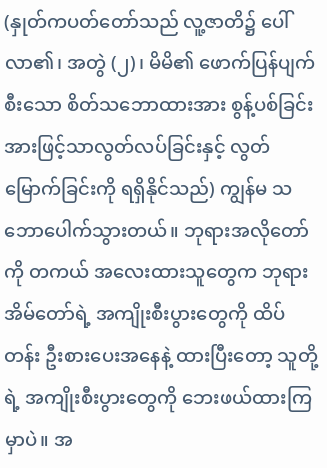(နှုတ်ကပတ်တော်သည် လူ့ဇာတိ၌ ပေါ်လာ၏၊ အတွဲ (၂)၊ မိမိ၏ ဖောက်ပြန်ပျက်စီးသော စိတ်သဘောထားအား စွန့်ပစ်ခြင်းအားဖြင့်သာလွတ်လပ်ခြင်းနှင့် လွတ်မြောက်ခြင်းကို ရရှိနိုင်သည်) ကျွန်မ သဘောပေါက်သွားတယ်။ ဘုရားအလိုတော်ကို တကယ် အလေးထားသူတွေက ဘုရားအိမ်တော်ရဲ့ အကျိုးစီးပွားတွေကို ထိပ်တန်း ဦးစားပေးအနေနဲ့ ထားပြီးတော့ သူတို့ရဲ့ အကျိုးစီးပွားတွေကို ဘေးဖယ်ထားကြမှာပဲ။ အ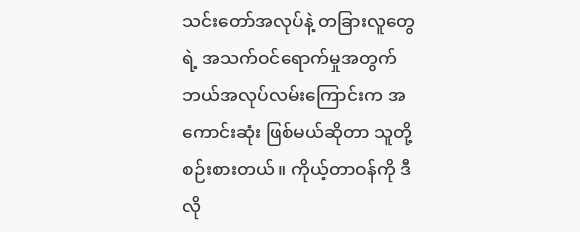သင်းတော်အလုပ်နဲ့ တခြားလူတွေရဲ့ အသက်ဝင်ရောက်မှုအတွက် ဘယ်အလုပ်လမ်းကြောင်းက အကောင်းဆုံး ဖြစ်မယ်ဆိုတာ သူတို့ စဉ်းစားတယ်။ ကိုယ့်တာဝန်ကို ဒီလို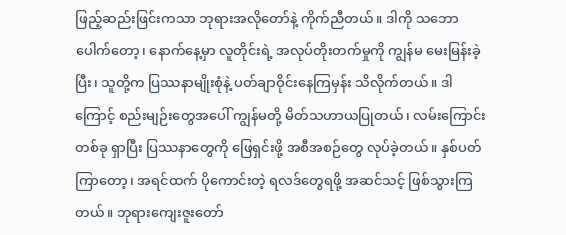ဖြည့်ဆည်းဖြင်းကသာ ဘုရားအလိုတော်နဲ့ ကိုက်ညီတယ်။ ဒါကို သဘောပေါက်တော့၊ နောက်နေ့မှာ လူတိုင်းရဲ့ အလုပ်တိုးတက်မှုကို ကျွန်မ မေးမြန်းခဲ့ပြီး၊ သူတို့က ပြဿနာမျိုးစုံနဲ့ ပတ်ချာဝိုင်းနေကြမှန်း သိလိုက်တယ်။ ဒါကြောင့် စည်းမျဉ်းတွေအပေါ် ကျွန်မတို့ မိတ်သဟာယပြုတယ်၊ လမ်းကြောင်းတစ်ခု ရှာပြီး ပြဿနာတွေကို ဖြေရှင်းဖို့ အစီအစဉ်တွေ လုပ်ခဲ့တယ်။ နှစ်ပတ်ကြာတော့၊ အရင်ထက် ပိုကောင်းတဲ့ ရလဒ်တွေရဖို့ အဆင်သင့် ဖြစ်သွားကြတယ်။ ဘုရားကျေးဇူးတော်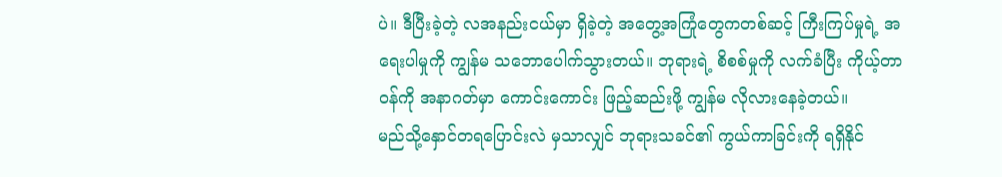ပဲ။ ဒီပြီးခဲ့တဲ့ လအနည်းငယ်မှာ ရှိခဲ့တဲ့ အတွေ့အကြုံတွေကတစ်ဆင့် ကြီးကြပ်မှုရဲ့ အရေးပါမှုကို ကျွန်မ သဘောပေါက်သွားတယ်။ ဘုရားရဲ့ စိစစ်မှုကို လက်ခံပြီး ကိုယ့်တာဝန်ကို အနာဂတ်မှာ ကောင်းကောင်း ဖြည့်ဆည်းဖို့ ကျွန်မ လိုလားနေခဲ့တယ်။
မည်သို့နှောင်တရပြောင်းလဲ မှသာလျှင် ဘုရားသခင်၏ ကွယ်ကာခြင်းကို ရရှိနိုင်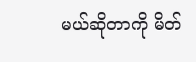မယ်ဆိုတာကို မိတ်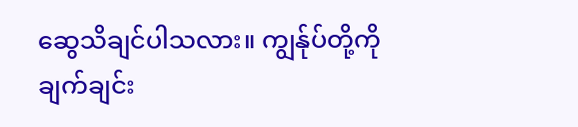ဆွေသိချင်ပါသလား။ ကျွန်ုပ်တို့ကို ချက်ချင်း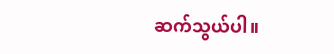ဆက်သွယ်ပါ။